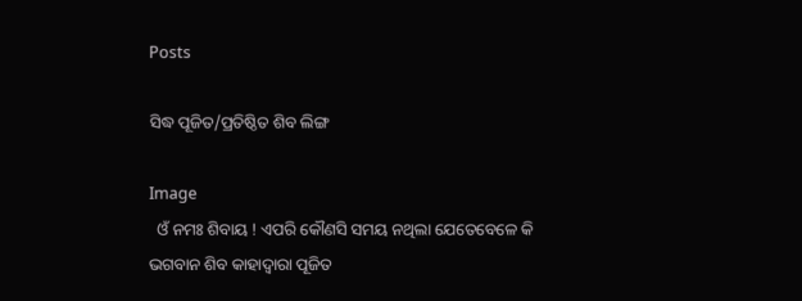Posts

ସିଦ୍ଧ ପୂଜିତ/ପ୍ରତିଷ୍ଠିତ ଶିବ ଲିଙ୍ଗ

Image
  ଓଁ ନମଃ ଶିବାୟ ! ଏପରି କୌଣସି ସମୟ ନଥିଲା ଯେତେବେଳେ କି ଭଗବାନ ଶିବ କାହାଦ୍ୱାରା ପୂଜିତ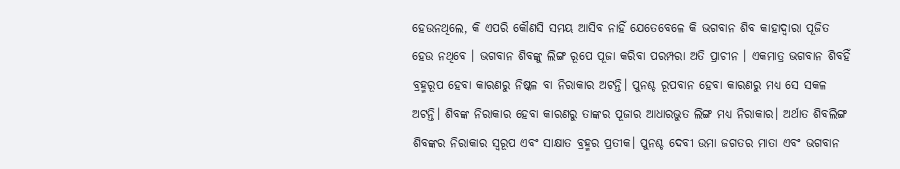ହେଉନଥିଲେ, କି ଏପରି କୌଣସି ସମୟ ଆସିବ ନାହିଁ ଯେତେବେଳେ କି ଭଗବାନ ଶିବ କାହାଦ୍ଵାରା ପୂଜିତ ହେଉ ନଥିବେ । ଭଗବାନ ଶିବଙ୍କୁ ଲିଙ୍ଗ ରୂପେ ପୂଜା କରିବା ପରମ୍ପରା ଅତି ପ୍ରାଚୀନ । ଏକମାତ୍ର ଭଗବାନ ଶିବହିଁ ବ୍ରହ୍ମରୂପ ହେବା କାରଣରୁ ନିଷ୍କଳ ବା ନିରାକାର ଅଟନ୍ତି। ପୁନଶ୍ଚ ରୂପବାନ ହେବା କାରଣରୁ ମଧ୍ୟ ସେ ସକଳ ଅଟନ୍ତି। ଶିବଙ୍କ ନିରାକାର ହେବା କାରଣରୁ ତାଙ୍କର ପୂଜାର ଆଧାରଭୁତ ଲିଙ୍ଗ ମଧ୍ୟ ନିରାକାର। ଅର୍ଥାତ ଶିବଲିଙ୍ଗ ଶିବଙ୍କର ନିରାକାର ସ୍ୱରୂପ ଏବଂ ସାକ୍ଷାତ ବ୍ରହ୍ମର ପ୍ରତୀକ। ପୁନଶ୍ଚ ଦେବୀ ଉମା ଜଗତର ମାତା ଏବଂ ଭଗବାନ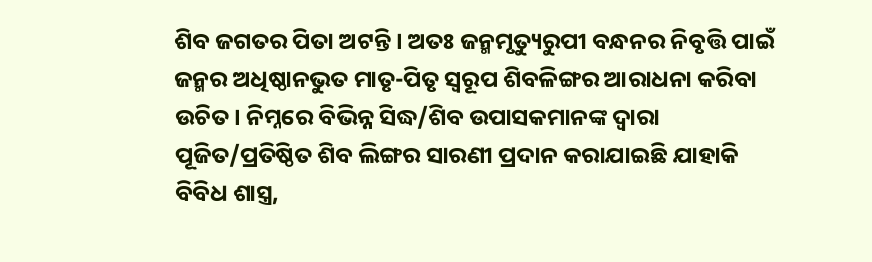ଶିବ ଜଗତର ପିତା ଅଟନ୍ତି । ଅତଃ ଜନ୍ମମୃତ୍ୟୁରୁପୀ ବନ୍ଧନର ନିବୃତ୍ତି ପାଇଁ ଜନ୍ମର ଅଧିଷ୍ଠାନଭୁତ ମାତୃ-ପିତୃ ସ୍ଵରୂପ ଶିବଳିଙ୍ଗର ଆରାଧନା କରିବା ଉଚିତ। ନିମ୍ନରେ ବିଭିନ୍ନ ସିଦ୍ଧ/ଶିବ ଉପାସକମାନଙ୍କ ଦ୍ବାରା ପୂଜିତ/ପ୍ରତିଷ୍ଠିତ ଶିବ ଲିଙ୍ଗର ସାରଣୀ ପ୍ରଦାନ କରାଯାଇଛି ଯାହାକି ବିବିଧ ଶାସ୍ତ୍ର,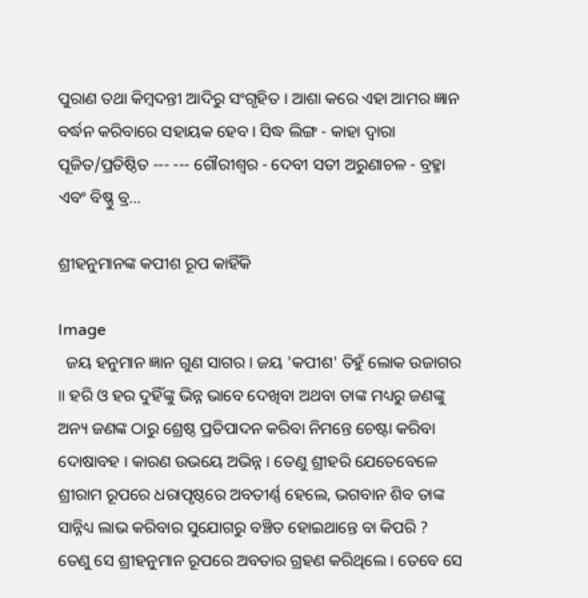ପୁରାଣ ତଥା କିମ୍ବଦନ୍ତୀ ଆଦିରୁ ସଂଗୃହିତ । ଆଶା କରେ ଏହା ଆମର ଜ୍ଞାନ ବର୍ଦ୍ଧନ କରିବାରେ ସହାୟକ ହେବ । ସିଦ୍ଧ ଲିଙ୍ଗ - କାହା ଦ୍ଵାରା ପୂଜିତ/ପ୍ରତିଷ୍ଠିତ --- --- ଗୌରୀଶ୍ୱର - ଦେବୀ ସତୀ ଅରୁଣାଚଳ - ବ୍ରହ୍ମା ଏବଂ ବିଷ୍ଣୁ ବ୍ର...

ଶ୍ରୀହନୁମାନଙ୍କ କପୀଶ ରୂପ କାହିଁକି

Image
  ଜୟ ହନୁମାନ ଜ୍ଞାନ ଗୁଣ ସାଗର । ଜୟ 'କପୀଶ' ତିହୁଁ ଲୋକ ଉଜାଗର ॥ ହରି ଓ ହର ଦୁହିଁଙ୍କୁ ଭିନ୍ନ ଭାବେ ଦେଖିବା ଅଥବା ତାଙ୍କ ମଧ୍ୟରୁ ଜଣଙ୍କୁ ଅନ୍ୟ ଜଣଙ୍କ ଠାରୁ ଶ୍ରେଷ୍ଠ ପ୍ରତିପାଦନ କରିବା ନିମନ୍ତେ ଚେଷ୍ଟା କରିବା ଦୋଷାବହ । କାରଣ ଉଭୟେ ଅଭିନ୍ନ । ତେଣୁ ଶ୍ରୀହରି ଯେତେବେଳେ ଶ୍ରୀରାମ ରୂପରେ ଧରାପୃଷ୍ଠରେ ଅବତୀର୍ଣ୍ଣ ହେଲେ, ଭଗବାନ ଶିବ ତାଙ୍କ ସାନ୍ନିଧ୍ୟ ଲାଭ କରିବାର ସୁଯୋଗରୁ ବଞ୍ଚିତ ହୋଇଥାନ୍ତେ ବା କିପରି ? ତେଣୁ ସେ ଶ୍ରୀହନୁମାନ ରୂପରେ ଅବତାର ଗ୍ରହଣ କରିଥିଲେ । ତେବେ ସେ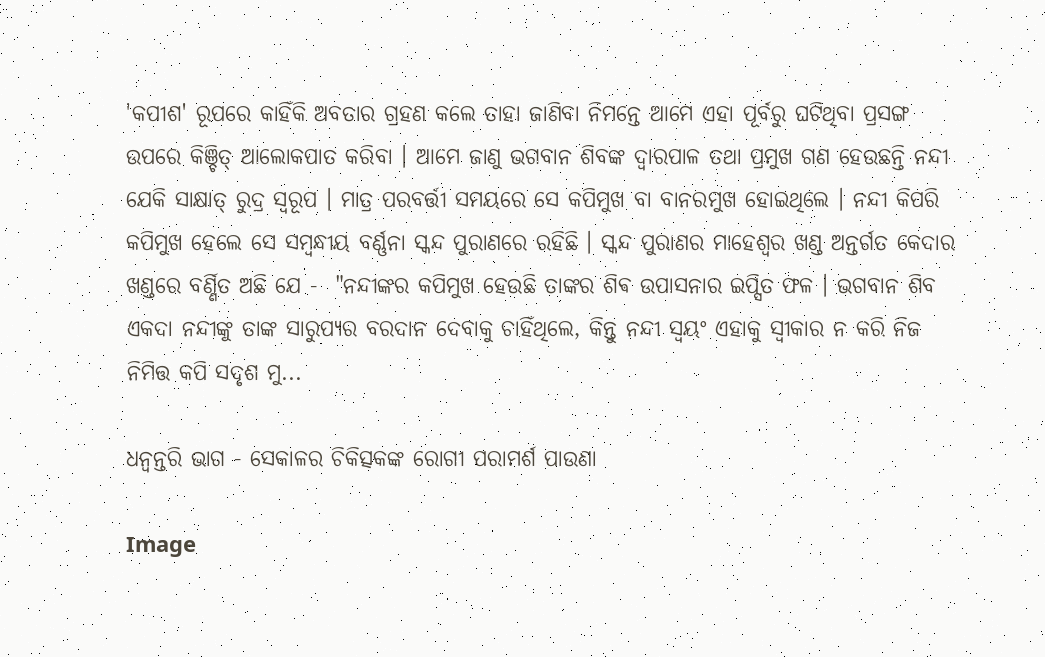'କପୀଶ' ରୂପରେ କାହିଁକି ଅବତାର ଗ୍ରହଣ କଲେ ତାହା ଜାଣିବା ନିମନ୍ତେ ଆମେ ଏହା ପୂର୍ବରୁ ଘଟିଥିବା ପ୍ରସଙ୍ଗ ଉପରେ କିଞ୍ଚିତ୍ ଆଲୋକପାତ କରିବା । ଆମେ ଜାଣୁ ଭଗବାନ ଶିବଙ୍କ ଦ୍ଵାରପାଳ ତଥା ପ୍ରମୁଖ ଗଣ ହେଉଛନ୍ତି ନନ୍ଦୀ ଯେକି ସାକ୍ଷାତ୍ ରୁଦ୍ର ସ୍ବରୂପ । ମାତ୍ର ପରବର୍ତ୍ତୀ ସମୟରେ ସେ କପିମୁଖ ବା ବାନରମୁଖ ହୋଇଥିଲେ । ନନ୍ଦୀ କିପରି କପିମୁଖ ହେଲେ ସେ ସମ୍ବନ୍ଧୀୟ ବର୍ଣ୍ଣନା ସ୍କନ୍ଦ ପୁରାଣରେ ରହିଛି । ସ୍କନ୍ଦ ପୁରାଣର ମାହେଶ୍ୱର ଖଣ୍ଡ ଅନ୍ତର୍ଗତ କେଦାର ଖଣ୍ଡରେ ବର୍ଣ୍ଣିତ ଅଛି ଯେ -  "ନନ୍ଦୀଙ୍କର କପିମୁଖ ହେଉଛି ତାଙ୍କର ଶିଵ ଉପାସନାର ଇପ୍ସିତ ଫଳ । ଭଗବାନ ଶିବ ଏକଦା ନନ୍ଦୀଙ୍କୁ ତାଙ୍କ ସାରୁପ୍ୟର ବରଦାନ ଦେବାକୁ ଚାହିଁଥିଲେ, କିନ୍ତୁ ନନ୍ଦୀ ସ୍ୱୟଂ ଏହାକୁ ସ୍ୱୀକାର ନ କରି ନିଜ ନିମିତ୍ତ କପି ସଦୃଶ ମୁ...

ଧନ୍ଵନ୍ତରି ଭାଗ - ସେକାଳର ଚିକିତ୍ସକଙ୍କ ରୋଗୀ ପରାମର୍ଶ ପାଉଣା

Image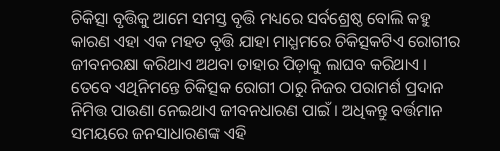ଚିକିତ୍ସା ବୃତ୍ତିକୁ ଆମେ ସମସ୍ତ ବୃତ୍ତି ମଧ୍ୟରେ ସର୍ବଶ୍ରେଷ୍ଠ ବୋଲି କହୁ କାରଣ ଏହା ଏକ ମହତ ବୃତ୍ତି ଯାହା ମାଧ୍ଯମରେ ଚିକିତ୍ସକଟିଏ ରୋଗୀର ଜୀବନରକ୍ଷା କରିଥାଏ ଅଥବା ତାହାର ପିଡ଼ାକୁ ଲାଘବ କରିଥାଏ । ତେବେ ଏଥିନିମନ୍ତେ ଚିକିତ୍ସକ ରୋଗୀ ଠାରୁ ନିଜର ପରାମର୍ଶ ପ୍ରଦାନ ନିମିତ୍ତ ପାଉଣା ନେଇଥାଏ ଜୀବନଧାରଣ ପାଇଁ । ଅଧିକନ୍ତୁ ବର୍ତ୍ତମାନ ସମୟରେ ଜନସାଧାରଣଙ୍କ ଏହି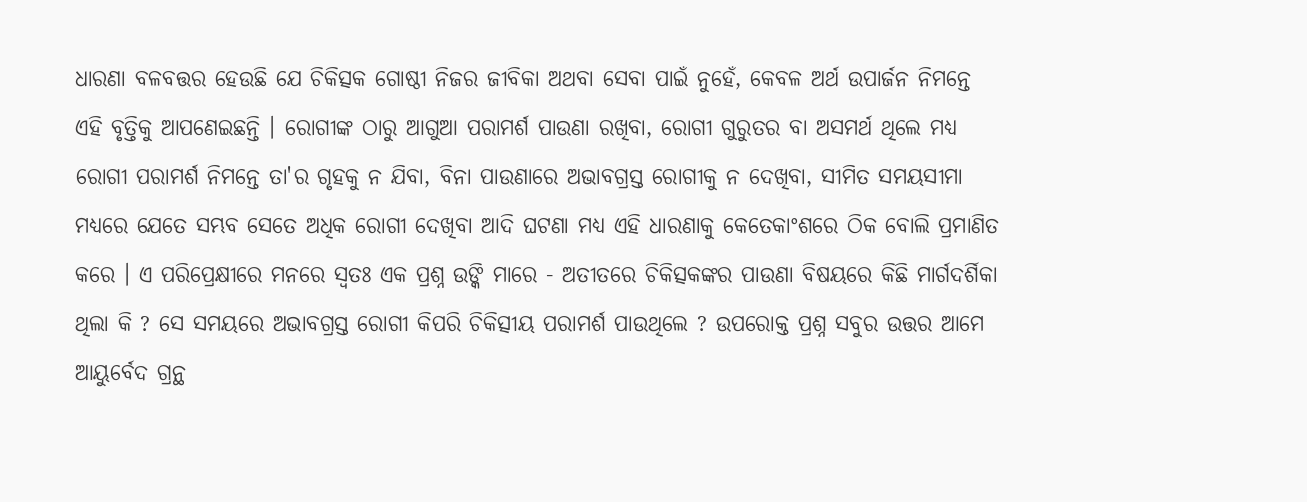ଧାରଣା ବଳବତ୍ତର ହେଉଛି ଯେ ଚିକିତ୍ସକ ଗୋଷ୍ଠୀ ନିଜର ଜୀବିକା ଅଥବା ସେବା ପାଇଁ ନୁହେଁ, କେବଳ ଅର୍ଥ ଉପାର୍ଜନ ନିମନ୍ତେ ଏହି ବୃତ୍ତିକୁ ଆପଣେଇଛନ୍ତି । ରୋଗୀଙ୍କ ଠାରୁ ଆଗୁଆ ପରାମର୍ଶ ପାଉଣା ରଖିବା, ରୋଗୀ ଗୁରୁତର ବା ଅସମର୍ଥ ଥିଲେ ମଧ୍ୟ ରୋଗୀ ପରାମର୍ଶ ନିମନ୍ତେ ତା'ର ଗୃହକୁ ନ ଯିବା, ବିନା ପାଉଣାରେ ଅଭାବଗ୍ରସ୍ତ ରୋଗୀକୁ ନ ଦେଖିବା, ସୀମିତ ସମୟସୀମା ମଧ୍ୟରେ ଯେତେ ସମ୍ଭବ ସେତେ ଅଧିକ ରୋଗୀ ଦେଖିବା ଆଦି ଘଟଣା ମଧ୍ୟ ଏହି ଧାରଣାକୁ କେତେକାଂଶରେ ଠିକ ବୋଲି ପ୍ରମାଣିତ କରେ । ଏ ପରିପ୍ରେକ୍ଷୀରେ ମନରେ ସ୍ଵତଃ ଏକ ପ୍ରଶ୍ନ ଉଙ୍କି ମାରେ - ଅତୀତରେ ଚିକିତ୍ସକଙ୍କର ପାଉଣା ବିଷୟରେ କିଛି ମାର୍ଗଦର୍ଶିକା ଥିଲା କି ? ସେ ସମୟରେ ଅଭାବଗ୍ରସ୍ତ ରୋଗୀ କିପରି ଚିକିତ୍ସୀୟ ପରାମର୍ଶ ପାଉଥିଲେ ? ଉପରୋକ୍ତ ପ୍ରଶ୍ନ ସବୁର ଉତ୍ତର ଆମେ ଆୟୁର୍ବେଦ ଗ୍ରନ୍ଥ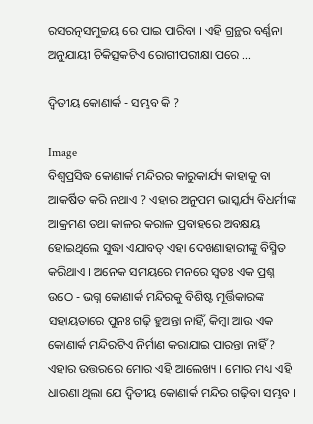ରସରତ୍ନସମୁଚ୍ଚୟ ରେ ପାଇ ପାରିବା । ଏହି ଗ୍ରନ୍ଥର ବର୍ଣ୍ଣନା ଅନୁଯାୟୀ ଚିକିତ୍ସକଟିଏ ରୋଗୀପରୀକ୍ଷା ପରେ ...

ଦ୍ଵିତୀୟ କୋଣାର୍କ - ସମ୍ଭବ କି ?

Image
ବିଶ୍ବପ୍ରସିଦ୍ଧ କୋଣାର୍କ ମନ୍ଦିରର କାରୁକାର୍ଯ୍ୟ କାହାକୁ ବା ଆକର୍ଷିତ କରି ନଥାଏ ? ଏହାର ଅନୁପମ ଭାସ୍କର୍ଯ୍ୟ ବିଧର୍ମୀଙ୍କ ଆକ୍ରମଣ ତଥା କାଳର କରାଳ ପ୍ରବାହରେ ଅବକ୍ଷୟ ହୋଇଥିଲେ ସୁଦ୍ଧା ଏଯାବତ୍ ଏହା ଦେଖଣାହାରୀଙ୍କୁ ବିସ୍ମିତ କରିଥାଏ । ଅନେକ ସମୟରେ ମନରେ ସ୍ଵତଃ ଏକ ପ୍ରଶ୍ନ ଉଠେ - ଭଗ୍ନ କୋଣାର୍କ ମନ୍ଦିରକୁ ବିଶିଷ୍ଟ ମୂର୍ତ୍ତିକାରଙ୍କ ସହାୟତାରେ ପୁନଃ ଗଢ଼ି ହୁଅନ୍ତା ନାହିଁ, କିମ୍ବା ଆଉ ଏକ କୋଣାର୍କ ମନ୍ଦିରଟିଏ ନିର୍ମାଣ କରାଯାଇ ପାରନ୍ତା ନାହିଁ ? ଏହାର ଉତ୍ତରରେ ମୋର ଏହି ଆଲେଖ୍ୟ । ମୋର ମଧ୍ୟ ଏହି ଧାରଣା ଥିଲା ଯେ ଦ୍ଵିତୀୟ କୋଣାର୍କ ମନ୍ଦିର ଗଢ଼ିବା ସମ୍ଭବ ।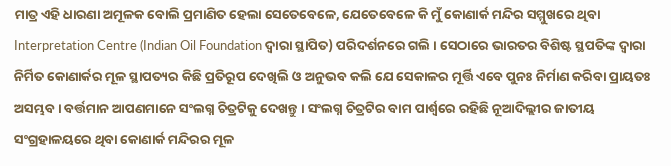ମାତ୍ର ଏହି ଧାରଣା ଅମୂଳକ ବୋଲି ପ୍ରମାଣିତ ହେଲା ସେତେବେଳେ, ଯେତେବେଳେ କି ମୁଁ କୋଣାର୍କ ମନ୍ଦିର ସମ୍ମୁଖରେ ଥିବା Interpretation Centre (Indian Oil Foundation ଦ୍ଵାରା ସ୍ଥାପିତ) ପରିଦର୍ଶନରେ ଗଲି । ସେଠାରେ ଭାରତର ବିଶିଷ୍ଟ ସ୍ଥପତିଙ୍କ ଦ୍ୱାରା ନିର୍ମିତ କୋଣାର୍କର ମୂଳ ସ୍ଥାପତ୍ୟର କିଛି ପ୍ରତିରୂପ ଦେଖିଲି ଓ ଅନୁଭବ କଲି ଯେ ସେକାଳର ମୂର୍ତ୍ତି ଏବେ ପୁନଃ ନିର୍ମାଣ କରିବା ପ୍ରାୟତଃ ଅସମ୍ଭବ । ବର୍ତ୍ତମାନ ଆପଣମାନେ ସଂଲଗ୍ନ ଚିତ୍ରଟିକୁ ଦେଖନ୍ତୁ । ସଂଲଗ୍ନ ଚିତ୍ରଟିର ବାମ ପାର୍ଶ୍ଵରେ ରହିଛି ନୂଆଦିଲ୍ଲୀର ଜାତୀୟ ସଂଗ୍ରହାଳୟରେ ଥିବା କୋଣାର୍କ ମନ୍ଦିରର ମୂଳ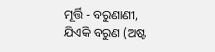ମୂର୍ତ୍ତି - ବରୁଣାଣୀ, ଯିଏକି ବରୁଣ (ଅଷ୍ଟ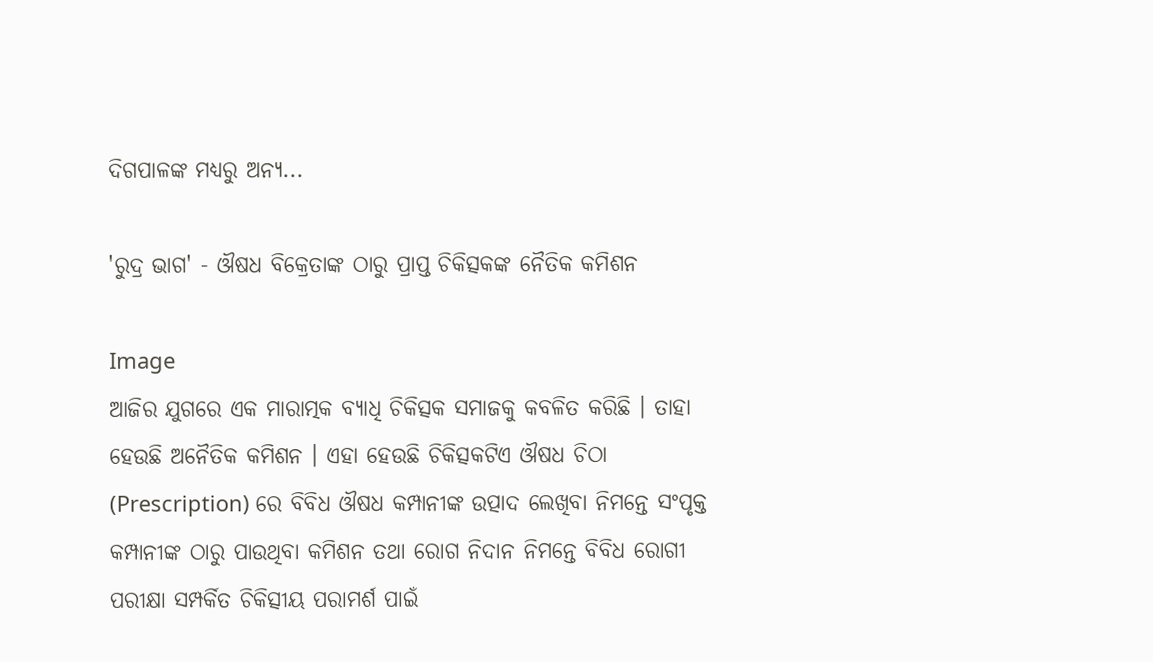ଦିଗପାଳଙ୍କ ମଧ୍ୟରୁ ଅନ୍ୟ...

'ରୁଦ୍ର ଭାଗ' - ଔଷଧ ବିକ୍ରେତାଙ୍କ ଠାରୁ ପ୍ରାପ୍ତ ଚିକିତ୍ସକଙ୍କ ନୈତିକ କମିଶନ

Image
ଆଜିର ଯୁଗରେ ଏକ ମାରାତ୍ମକ ବ୍ୟାଧି ଚିକିତ୍ସକ ସମାଜକୁ କବଳିତ କରିଛି । ତାହା ହେଉଛି ଅନୈତିକ କମିଶନ । ଏହା ହେଉଛି ଚିକିତ୍ସକଟିଏ ଔଷଧ ଚିଠା (Prescription) ରେ ବିବିଧ ଔଷଧ କମ୍ପାନୀଙ୍କ ଉତ୍ପାଦ ଲେଖିବା ନିମନ୍ତେ ସଂପୃକ୍ତ କମ୍ପାନୀଙ୍କ ଠାରୁ ପାଉଥିବା କମିଶନ ତଥା ରୋଗ ନିଦାନ ନିମନ୍ତେ ବିବିଧ ରୋଗୀ ପରୀକ୍ଷା ସମ୍ପର୍କିତ ଚିକିତ୍ସୀୟ ପରାମର୍ଶ ପାଇଁ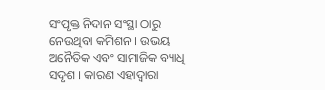ସଂପୃକ୍ତ ନିଦାନ ସଂସ୍ଥା ଠାରୁ ନେଉଥିବା କମିଶନ । ଉଭୟ ଅନୈତିକ ଏବଂ ସାମାଜିକ ବ୍ୟାଧି ସଦୃଶ । କାରଣ ଏହାଦ୍ୱାରା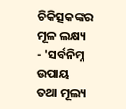ଚିକିତ୍ସକଙ୍କର ମୂଳ ଲକ୍ଷ୍ୟ - 'ସର୍ବନିମ୍ନ ଉପାୟ ତଥା ମୂଲ୍ୟ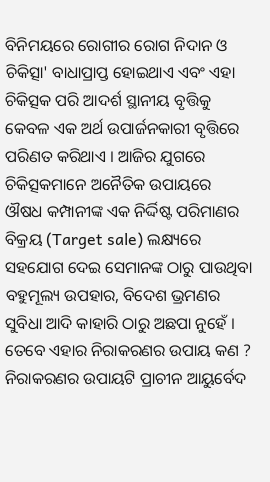ବିନିମୟରେ ରୋଗୀର ରୋଗ ନିଦାନ ଓ ଚିକିତ୍ସା' ବାଧାପ୍ରାପ୍ତ ହୋଇଥାଏ ଏବଂ ଏହା ଚିକିତ୍ସକ ପରି ଆଦର୍ଶ ସ୍ଥାନୀୟ ବୃତ୍ତିକୁ କେବଳ ଏକ ଅର୍ଥ ଉପାର୍ଜନକାରୀ ବୃତ୍ତିରେ ପରିଣତ କରିଥାଏ । ଆଜିର ଯୁଗରେ ଚିକିତ୍ସକମାନେ ଅନୈତିକ ଉପାୟରେ ଔଷଧ କମ୍ପାନୀଙ୍କ ଏକ ନିର୍ଦ୍ଦିଷ୍ଟ ପରିମାଣର ବିକ୍ରୟ (Target sale) ଲକ୍ଷ୍ୟରେ  ସହଯୋଗ ଦେଇ ସେମାନଙ୍କ ଠାରୁ ପାଉଥିବା ବହୁମୂଲ୍ୟ ଉପହାର, ବିଦେଶ ଭ୍ରମଣର ସୁବିଧା ଆଦି କାହାରି ଠାରୁ ଅଛପା ନୁହେଁ । ତେବେ ଏହାର ନିରାକରଣର ଉପାୟ କଣ ? ନିରାକରଣର ଉପାୟଟି ପ୍ରାଚୀନ ଆୟୁର୍ବେଦ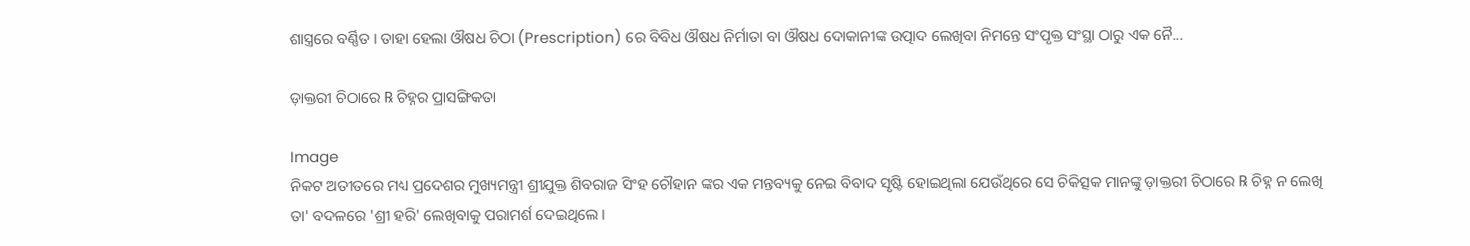ଶାସ୍ତ୍ରରେ ବର୍ଣ୍ଣିତ । ତାହା ହେଲା ଔଷଧ ଚିଠା (Prescription) ରେ ବିବିଧ ଔଷଧ ନିର୍ମାତା ବା ଔଷଧ ଦୋକାନୀଙ୍କ ଉତ୍ପାଦ ଲେଖିବା ନିମନ୍ତେ ସଂପୃକ୍ତ ସଂସ୍ଥା ଠାରୁ ଏକ ନୈ...

ଡ଼ାକ୍ତରୀ ଚିଠାରେ ℞ ଚିହ୍ନର ପ୍ରାସଙ୍ଗିକତା

Image
ନିକଟ ଅତୀତରେ ମଧ୍ୟ ପ୍ରଦେଶର ମୁଖ୍ୟମନ୍ତ୍ରୀ ଶ୍ରୀଯୁକ୍ତ ଶିବରାଜ ସିଂହ ଚୌହାନ ଙ୍କର ଏକ ମନ୍ତବ୍ୟକୁ ନେଇ ବିବାଦ ସୃଷ୍ଟି ହୋଇଥିଲା ଯେଉଁଥିରେ ସେ ଚିକିତ୍ସକ ମାନଙ୍କୁ ଡ଼ାକ୍ତରୀ ଚିଠାରେ ℞ ଚିହ୍ନ ନ ଲେଖି ତା' ବଦଳରେ 'ଶ୍ରୀ ହରି' ଲେଖିବାକୁ ପରାମର୍ଶ ଦେଇଥିଲେ ।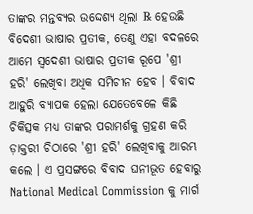ତାଙ୍କର ମନ୍ତବ୍ୟର ଉଦ୍ଦେଶ୍ୟ ଥିଲା ℞ ହେଉଛି ବିଦେଶୀ ଭାଷାର ପ୍ରତୀକ, ତେଣୁ ଏହା ବଦଳରେ ଆମେ ସ୍ୱଦେଶୀ ଭାଷାର ପ୍ରତୀକ ରୂପେ 'ଶ୍ରୀ ହରି' ଲେଖିବା ଅଧିକ ସମିଚୀନ ହେବ । ବିବାଦ ଆହୁରି ବ୍ୟାପକ ହେଲା ଯେତେବେଳେ କିଛି ଚିକିତ୍ସକ ମଧ୍ୟ ତାଙ୍କର ପରାମର୍ଶକୁ ଗ୍ରହଣ କରି ଡ଼ାକ୍ତରୀ ଚିଠାରେ 'ଶ୍ରୀ ହରି' ଲେଖିବାକୁ ଆରମ୍ଭ କଲେ । ଏ ପ୍ରସଙ୍ଗରେ ବିବାଦ ଘନୀଭୂତ ହେବାରୁ National Medical Commission କୁ ମାର୍ଗ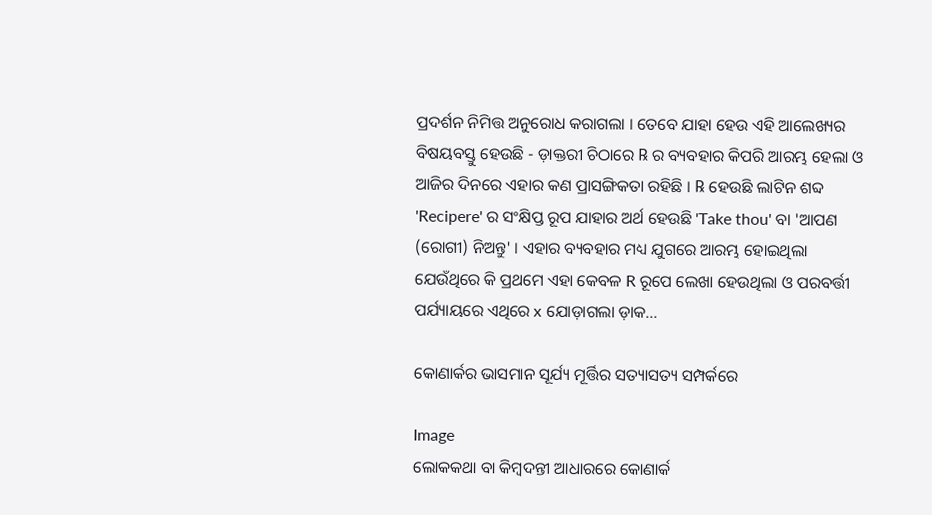ପ୍ରଦର୍ଶନ ନିମିତ୍ତ ଅନୁରୋଧ କରାଗଲା । ତେବେ ଯାହା ହେଉ ଏହି ଆଲେଖ୍ୟର ବିଷୟବସ୍ତୁ ହେଉଛି - ଡ଼ାକ୍ତରୀ ଚିଠାରେ ℞ ର ବ୍ୟବହାର କିପରି ଆରମ୍ଭ ହେଲା ଓ ଆଜିର ଦିନରେ ଏହାର କଣ ପ୍ରାସଙ୍ଗିକତା ରହିଛି । ℞ ହେଉଛି ଲାଟିନ ଶବ୍ଦ 'Recipere' ର ସଂକ୍ଷିପ୍ତ ରୂପ ଯାହାର ଅର୍ଥ ହେଉଛି 'Take thou' ବା 'ଆପଣ (ରୋଗୀ) ନିଅନ୍ତୁ' । ଏହାର ବ୍ୟବହାର ମଧ୍ୟ ଯୁଗରେ ଆରମ୍ଭ ହୋଇଥିଲା ଯେଉଁଥିରେ କି ପ୍ରଥମେ ଏହା କେବଳ R ରୂପେ ଲେଖା ହେଉଥିଲା ଓ ପରବର୍ତ୍ତୀ ପର୍ଯ୍ୟାୟରେ ଏଥିରେ x ଯୋଡ଼ାଗଲା ଡ଼ାକ...

କୋଣାର୍କର ଭାସମାନ ସୂର୍ଯ୍ୟ ମୂର୍ତ୍ତିର ସତ୍ୟାସତ୍ୟ ସମ୍ପର୍କରେ

Image
ଲୋକକଥା ବା କିମ୍ବଦନ୍ତୀ ଆଧାରରେ କୋଣାର୍କ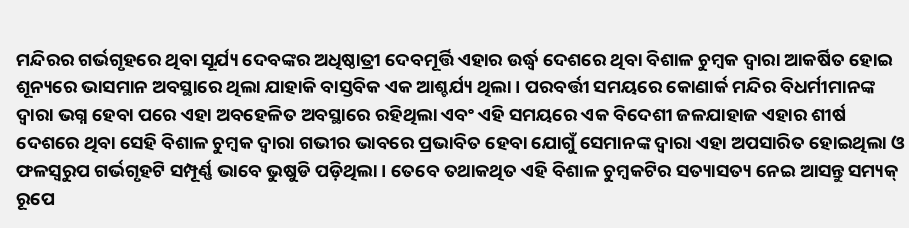ମନ୍ଦିରର ଗର୍ଭଗୃହରେ ଥିବା ସୂର୍ଯ୍ୟ ଦେବଙ୍କର ଅଧିଷ୍ଠାତ୍ରୀ ଦେବମୂର୍ତ୍ତି ଏହାର ଉର୍ଦ୍ଧ୍ବ ଦେଶରେ ଥିବା ବିଶାଳ ଚୁମ୍ବକ ଦ୍ବାରା ଆକର୍ଷିତ ହୋଇ ଶୂନ୍ୟରେ ଭାସମାନ ଅବସ୍ଥାରେ ଥିଲା ଯାହାକି ବାସ୍ତବିକ ଏକ ଆଶ୍ଚର୍ଯ୍ୟ ଥିଲା । ପରବର୍ତ୍ତୀ ସମୟରେ କୋଣାର୍କ ମନ୍ଦିର ବିଧର୍ମୀମାନଙ୍କ ଦ୍ଵାରା ଭଗ୍ନ ହେବା ପରେ ଏହା ଅବହେଳିତ ଅବସ୍ଥାରେ ରହିଥିଲା ଏବଂ ଏହି ସମୟରେ ଏକ ବିଦେଶୀ ଜଳଯାହାଜ ଏହାର ଶୀର୍ଷ ଦେଶରେ ଥିବା ସେହି ବିଶାଳ ଚୁମ୍ବକ ଦ୍ଵାରା ଗଭୀର ଭାବରେ ପ୍ରଭାବିତ ହେବା ଯୋଗୁଁ ସେମାନଙ୍କ ଦ୍ଵାରା ଏହା ଅପସାରିତ ହୋଇଥିଲା ଓ ଫଳସ୍ୱରୁପ ଗର୍ଭଗୃହଟି ସମ୍ପୂର୍ଣ୍ଣ ଭାବେ ଭୁଷୁଡି ପଡ଼ିଥିଲା । ତେବେ ତଥାକଥିତ ଏହି ବିଶାଳ ଚୁମ୍ବକଟିର ସତ୍ୟାସତ୍ୟ ନେଇ ଆସନ୍ତୁ ସମ୍ୟକ୍ ରୂପେ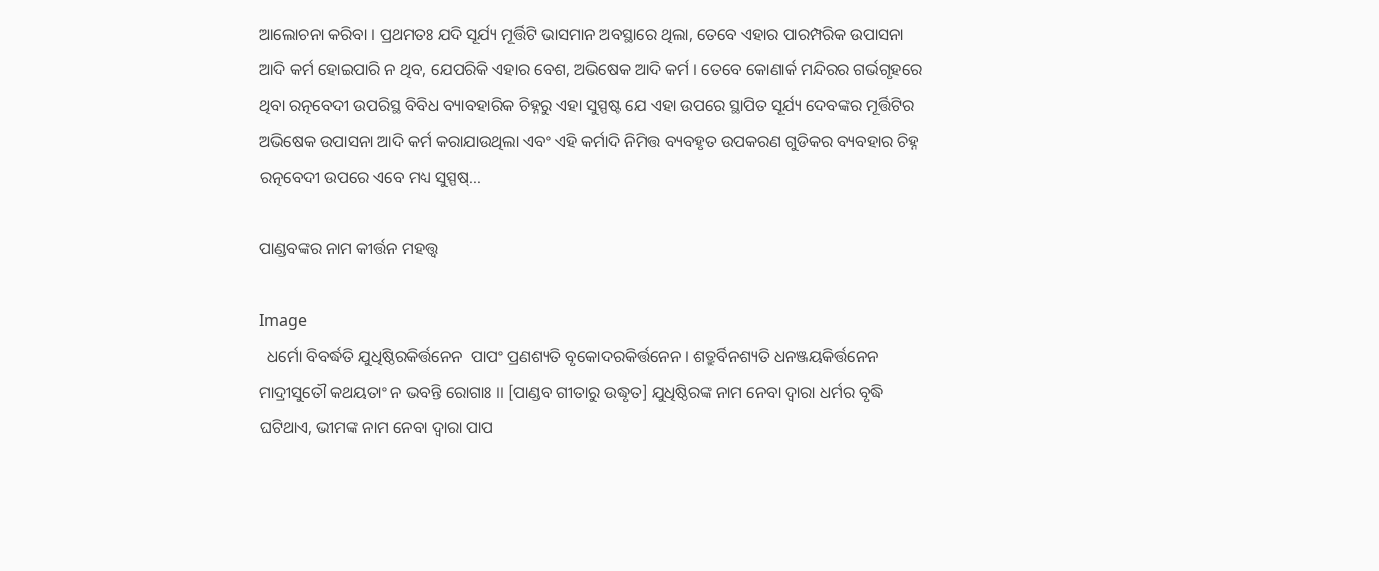ଆଲୋଚନା କରିବା । ପ୍ରଥମତଃ ଯଦି ସୂର୍ଯ୍ୟ ମୂର୍ତ୍ତିଟି ଭାସମାନ ଅବସ୍ଥାରେ ଥିଲା, ତେବେ ଏହାର ପାରମ୍ପରିକ ଉପାସନା ଆଦି କର୍ମ ହୋଇପାରି ନ ଥିବ, ଯେପରିକି ଏହାର ବେଶ, ଅଭିଷେକ ଆଦି କର୍ମ । ତେବେ କୋଣାର୍କ ମନ୍ଦିରର ଗର୍ଭଗୃହରେ ଥିବା ରତ୍ନବେଦୀ ଉପରିସ୍ଥ ବିବିଧ ବ୍ୟାବହାରିକ ଚିହ୍ନରୁ ଏହା ସୁସ୍ପଷ୍ଟ ଯେ ଏହା ଉପରେ ସ୍ଥାପିତ ସୂର୍ଯ୍ୟ ଦେବଙ୍କର ମୂର୍ତ୍ତିଟିର ଅଭିଷେକ ଉପାସନା ଆଦି କର୍ମ କରାଯାଉଥିଲା ଏବଂ ଏହି କର୍ମାଦି ନିମିତ୍ତ ବ୍ୟବହୃତ ଉପକରଣ ଗୁଡିକର ବ୍ୟବହାର ଚିହ୍ନ ରତ୍ନବେଦୀ ଉପରେ ଏବେ ମଧ୍ୟ ସୁସ୍ପଷ୍...

ପାଣ୍ଡବଙ୍କର ନାମ କୀର୍ତ୍ତନ ମହତ୍ତ୍ଵ

Image
  ଧର୍ମୋ ବିବର୍ଦ୍ଧତି ଯୁଧିଷ୍ଠିରକିର୍ତ୍ତନେନ  ପାପଂ ପ୍ରଣଶ୍ୟତି ବୃକୋଦରକିର୍ତ୍ତନେନ । ଶତ୍ରୁର୍ବିନଶ୍ୟତି ଧନଞ୍ଜୟକିର୍ତ୍ତନେନ  ମାଦ୍ରୀସୁତୌ କଥୟତାଂ ନ ଭବନ୍ତି ରୋଗାଃ ।। [ପାଣ୍ଡବ ଗୀତାରୁ ଉଦ୍ଧୃତ] ଯୁଧିଷ୍ଠିରଙ୍କ ନାମ ନେବା ଦ୍ଵାରା ଧର୍ମର ବୃଦ୍ଧି ଘଟିଥାଏ, ଭୀମଙ୍କ ନାମ ନେବା ଦ୍ଵାରା ପାପ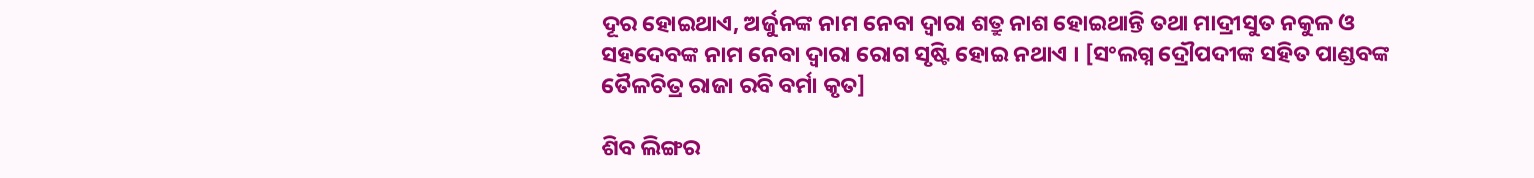ଦୂର ହୋଇଥାଏ, ଅର୍ଜୁନଙ୍କ ନାମ ନେବା ଦ୍ଵାରା ଶତ୍ରୁ ନାଶ ହୋଇଥାନ୍ତି ତଥା ମାଦ୍ରୀସୁତ ନକୁଳ ଓ ସହଦେବଙ୍କ ନାମ ନେବା ଦ୍ଵାରା ରୋଗ ସୃଷ୍ଟି ହୋଇ ନଥାଏ । [ସଂଲଗ୍ନ ଦ୍ରୌପଦୀଙ୍କ ସହିତ ପାଣ୍ଡବଙ୍କ ତୈଳଚିତ୍ର ରାଜା ରବି ବର୍ମା କୃତ]

ଶିବ ଲିଙ୍ଗର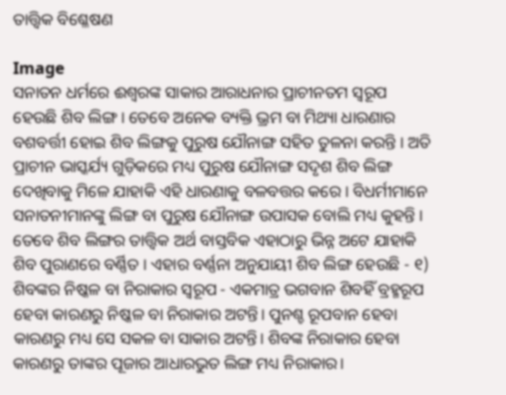ତାତ୍ତ୍ୱିକ ବିଶ୍ଳେଷଣ

Image
ସନାତନ ଧର୍ମରେ ଈଶ୍ବରଙ୍କ ସାକାର ଆରାଧନାର ପ୍ରାଚୀନତମ ସ୍ଵରୂପ ହେଉଛି ଶିବ ଲିଙ୍ଗ । ତେବେ ଅନେକ ବ୍ୟକ୍ତି ଭ୍ରମ ବା ମିଥ୍ୟା ଧାରଣାର ବଶବର୍ତ୍ତୀ ହୋଇ ଶିବ ଲିଙ୍ଗକୁ ପୁରୁଷ ଯୌନାଙ୍ଗ ସହିତ ତୁଳନା କରନ୍ତି । ଅତି ପ୍ରାଚୀନ ଭାସ୍କର୍ଯ୍ୟ ଗୁଡ଼ିକରେ ମଧ୍ୟ ପୁରୁଷ ଯୌନାଙ୍ଗ ସଦୃଶ ଶିବ ଲିଙ୍ଗ ଦେଖିବାକୁ ମିଳେ ଯାହାକି ଏହି ଧାରଣାକୁ ବଳବତ୍ତର କରେ । ବିଧର୍ମୀମାନେ ସନାତନୀମାନଙ୍କୁ ଲିଙ୍ଗ ବା ପୁରୁଷ ଯୌନାଙ୍ଗ ଉପାସକ ବୋଲି ମଧ୍ୟ କୁହନ୍ତି । ତେବେ ଶିବ ଲିଙ୍ଗର ତାତ୍ତ୍ଵିକ ଅର୍ଥ ବାସ୍ତବିକ ଏହାଠାରୁ ଭିନ୍ନ ଅଟେ ଯାହାକି ଶିବ ପୁରାଣରେ ବର୍ଣ୍ଣିତ । ଏହାର ବର୍ଣ୍ଣନା ଅନୁଯାୟୀ ଶିବ ଲିଙ୍ଗ ହେଉଛି - ୧) ଶିବଙ୍କର ନିଷ୍କଳ ବା ନିରାକାର ସ୍ୱରୂପ - ଏକମାତ୍ର ଭଗବାନ ଶିବହିଁ ବ୍ରହ୍ମରୂପ ହେବା କାରଣରୁ ନିଷ୍କଳ ବା ନିରାକାର ଅଟନ୍ତି। ପୁନଶ୍ଚ ରୂପବାନ ହେବା କାରଣରୁ ମଧ୍ୟ ସେ ସକଳ ବା ସାକାର ଅଟନ୍ତି। ଶିବଙ୍କ ନିରାକାର ହେବା କାରଣରୁ ତାଙ୍କର ପୂଜାର ଆଧାରଭୁତ ଲିଙ୍ଗ ମଧ୍ୟ ନିରାକାର।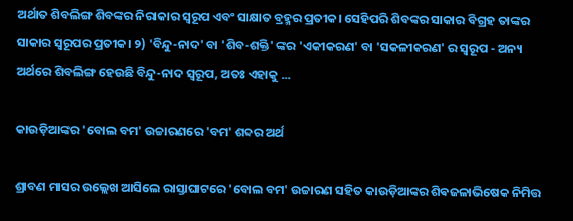ଅର୍ଥାତ ଶିବଲିଙ୍ଗ ଶିବଙ୍କର ନିରାକାର ସ୍ୱରୂପ ଏବଂ ସାକ୍ଷାତ ବ୍ରହ୍ମର ପ୍ରତୀକ। ସେହିପରି ଶିବଙ୍କର ସାକାର ବିଗ୍ରହ ତାଙ୍କର ସାକାର ସ୍ୱରୂପର ପ୍ରତୀକ। ୨) 'ବିନ୍ଦୁ-ନାଦ' ବା 'ଶିବ-ଶକ୍ତି' ଙ୍କର 'ଏକୀକରଣ' ବା 'ସକଳୀକରଣ' ର ସ୍ୱରୂପ - ଅନ୍ୟ ଅର୍ଥରେ ଶିବଲିଙ୍ଗ ହେଉଛି ବିନ୍ଦୁ-ନାଦ ସ୍ୱରୂପ, ଅତଃ ଏହାକୁ ...

କାଉଡ଼ିଆଙ୍କର 'ବୋଲ ବମ' ଉଚ୍ଚାରଣରେ 'ବମ' ଶବ୍ଦର ଅର୍ଥ

ଶ୍ରାବଣ ମାସର ଉଲ୍ଲେଖ ଆସିଲେ ରାସ୍ତାଘାଟରେ 'ବୋଲ ବମ' ଉଚ୍ଚାରଣ ସହିତ କାଉଡ଼ିଆଙ୍କର ଶିଵଜଳାଭିଷେକ ନିମିତ୍ତ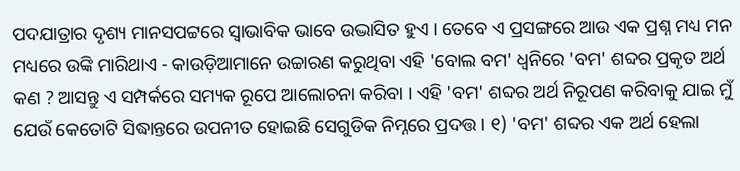ପଦଯାତ୍ରାର ଦୃଶ୍ୟ ମାନସପଟ୍ଟରେ ସ୍ୱାଭାବିକ ଭାବେ ଉଦ୍ଭାସିତ ହୁଏ । ତେବେ ଏ ପ୍ରସଙ୍ଗରେ ଆଉ ଏକ ପ୍ରଶ୍ନ ମଧ୍ୟ ମନ ମଧ୍ୟରେ ଉଙ୍କି ମାରିଥାଏ - କାଉଡ଼ିଆମାନେ ଉଚ୍ଚାରଣ କରୁଥିବା ଏହି 'ବୋଲ ବମ' ଧ୍ୱନିରେ 'ବମ' ଶବ୍ଦର ପ୍ରକୃତ ଅର୍ଥ କଣ ? ଆସନ୍ତୁ ଏ ସମ୍ପର୍କରେ ସମ୍ୟକ ରୂପେ ଆଲୋଚନା କରିବା । ଏହି 'ବମ' ଶବ୍ଦର ଅର୍ଥ ନିରୂପଣ କରିବାକୁ ଯାଇ ମୁଁ ଯେଉଁ କେତୋଟି ସିଦ୍ଧାନ୍ତରେ ଉପନୀତ ହୋଇଛି ସେଗୁଡିକ ନିମ୍ନରେ ପ୍ରଦତ୍ତ । ୧) 'ବମ' ଶବ୍ଦର ଏକ ଅର୍ଥ ହେଲା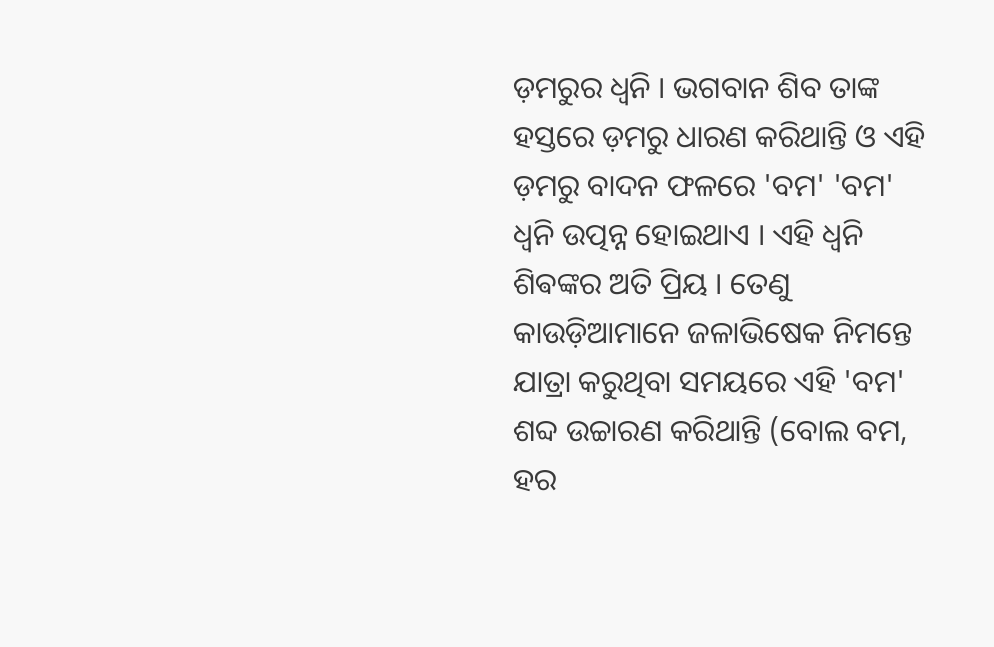ଡ଼ମରୁର ଧ୍ୱନି । ଭଗବାନ ଶିବ ତାଙ୍କ ହସ୍ତରେ ଡ଼ମରୁ ଧାରଣ କରିଥାନ୍ତି ଓ ଏହି ଡ଼ମରୁ ବାଦନ ଫଳରେ 'ବମ' 'ବମ' ଧ୍ବନି ଉତ୍ପନ୍ନ ହୋଇଥାଏ । ଏହି ଧ୍ୱନି ଶିଵଙ୍କର ଅତି ପ୍ରିୟ । ତେଣୁ କାଉଡ଼ିଆମାନେ ଜଳାଭିଷେକ ନିମନ୍ତେ ଯାତ୍ରା କରୁଥିବା ସମୟରେ ଏହି 'ବମ' ଶବ୍ଦ ଉଚ୍ଚାରଣ କରିଥାନ୍ତି (ବୋଲ ବମ, ହର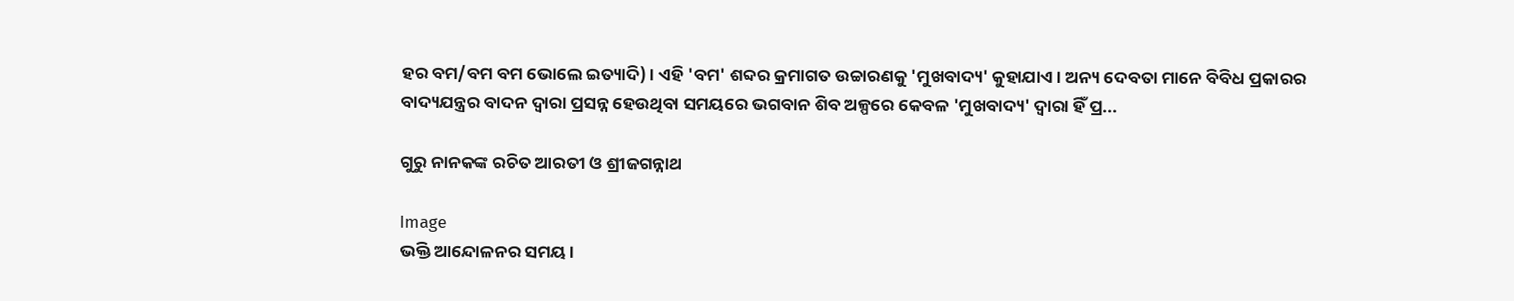ହର ବମ/ବମ ବମ ଭୋଲେ ଇତ୍ୟାଦି) । ଏହି 'ବମ' ଶବ୍ଦର କ୍ରମାଗତ ଉଚ୍ଚାରଣକୁ 'ମୁଖବାଦ୍ୟ' କୁହାଯାଏ । ଅନ୍ୟ ଦେବତା ମାନେ ବିବିଧ ପ୍ରକାରର ବାଦ୍ୟଯନ୍ତ୍ରର ବାଦନ ଦ୍ୱାରା ପ୍ରସନ୍ନ ହେଉଥିବା ସମୟରେ ଭଗବାନ ଶିବ ଅଳ୍ପରେ କେବଳ 'ମୁଖବାଦ୍ୟ' ଦ୍ୱାରା ହିଁ ପ୍ର...

ଗୁରୁ ନାନକଙ୍କ ରଚିତ ଆରତୀ ଓ ଶ୍ରୀଜଗନ୍ନାଥ

Image
ଭକ୍ତି ଆନ୍ଦୋଳନର ସମୟ ।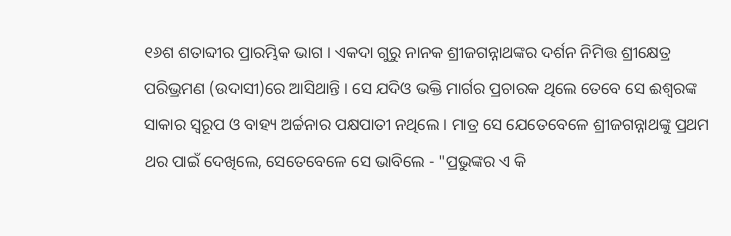୧୬ଶ ଶତାବ୍ଦୀର ପ୍ରାରମ୍ଭିକ ଭାଗ । ଏକଦା ଗୁରୁ ନାନକ ଶ୍ରୀଜଗନ୍ନାଥଙ୍କର ଦର୍ଶନ ନିମିତ୍ତ ଶ୍ରୀକ୍ଷେତ୍ର ପରିଭ୍ରମଣ (ଉଦାସୀ)ରେ ଆସିଥାନ୍ତି । ସେ ଯଦିଓ ଭକ୍ତି ମାର୍ଗର ପ୍ରଚାରକ ଥିଲେ ତେବେ ସେ ଈଶ୍ୱରଙ୍କ ସାକାର ସ୍ୱରୂପ ଓ ବାହ୍ୟ ଅର୍ଚ୍ଚନାର ପକ୍ଷପାତୀ ନଥିଲେ । ମାତ୍ର ସେ ଯେତେବେଳେ ଶ୍ରୀଜଗନ୍ନାଥଙ୍କୁ ପ୍ରଥମ ଥର ପାଇଁ ଦେଖିଲେ, ସେତେବେଳେ ସେ ଭାବିଲେ - "ପ୍ରଭୁଙ୍କର ଏ କି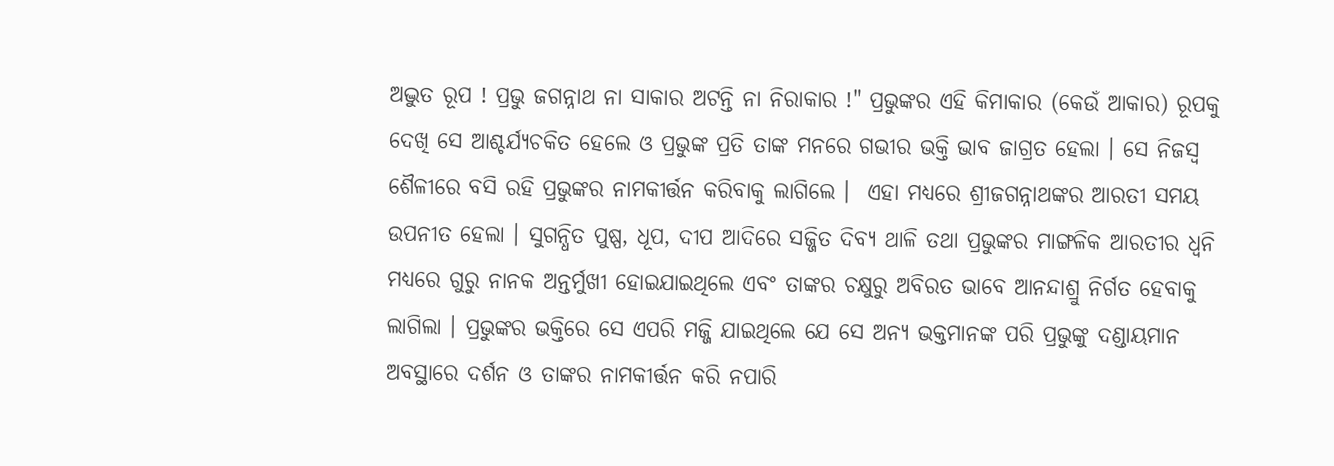ଅଦ୍ଭୁତ ରୂପ ! ପ୍ରଭୁ ଜଗନ୍ନାଥ ନା ସାକାର ଅଟନ୍ତି ନା ନିରାକାର !" ପ୍ରଭୁଙ୍କର ଏହି କିମାକାର (କେଉଁ ଆକାର) ରୂପକୁ ଦେଖି ସେ ଆଶ୍ଚର୍ଯ୍ୟଚକିତ ହେଲେ ଓ ପ୍ରଭୁଙ୍କ ପ୍ରତି ତାଙ୍କ ମନରେ ଗଭୀର ଭକ୍ତି ଭାବ ଜାଗ୍ରତ ହେଲା । ସେ ନିଜସ୍ୱ ଶୈଳୀରେ ବସି ରହି ପ୍ରଭୁଙ୍କର ନାମକୀର୍ତ୍ତନ କରିବାକୁ ଲାଗିଲେ ।  ଏହା ମଧ୍ୟରେ ଶ୍ରୀଜଗନ୍ନାଥଙ୍କର ଆରତୀ ସମୟ ଉପନୀତ ହେଲା । ସୁଗନ୍ଧିତ ପୁଷ୍ପ, ଧୂପ, ଦୀପ ଆଦିରେ ସଜ୍ଜିତ ଦିବ୍ୟ ଥାଳି ତଥା ପ୍ରଭୁଙ୍କର ମାଙ୍ଗଳିକ ଆରତୀର ଧ୍ୱନି ମଧ୍ୟରେ ଗୁରୁ ନାନକ ଅନ୍ତର୍ମୁଖୀ ହୋଇଯାଇଥିଲେ ଏବଂ ତାଙ୍କର ଚକ୍ଷୁରୁ ଅବିରତ ଭାବେ ଆନନ୍ଦାଶ୍ରୁ ନିର୍ଗତ ହେବାକୁ ଲାଗିଲା । ପ୍ରଭୁଙ୍କର ଭକ୍ତିରେ ସେ ଏପରି ମଜ୍ଜି ଯାଇଥିଲେ ଯେ ସେ ଅନ୍ୟ ଭକ୍ତମାନଙ୍କ ପରି ପ୍ରଭୁଙ୍କୁ ଦଣ୍ଡାୟମାନ ଅବସ୍ଥାରେ ଦର୍ଶନ ଓ ତାଙ୍କର ନାମକୀର୍ତ୍ତନ କରି ନପାରି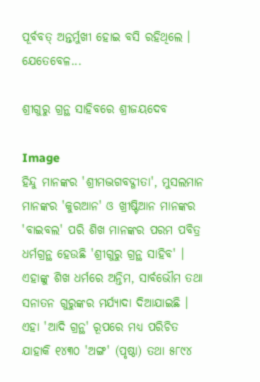ପୂର୍ବବତ୍ ଅନ୍ତର୍ମୁଖୀ ହୋଇ ବସି ରହିଥିଲେ । ଯେତେବେଳ...

ଶ୍ରୀଗୁରୁ ଗ୍ରନ୍ଥ ସାହିବରେ ଶ୍ରୀଜୟଦେବ

Image
ହିନ୍ଦୁ ମାନଙ୍କର 'ଶ୍ରୀମଦ୍ଭଗବଦ୍ଗୀତା', ମୁସଲମାନ ମାନଙ୍କର 'କୁରଆନ' ଓ ଖ୍ରୀଷ୍ଟିଆନ ମାନଙ୍କର 'ବାଇବଲ' ପରି ଶିଖ ମାନଙ୍କର ପରମ ପବିତ୍ର ଧର୍ମଗ୍ରନ୍ଥ ହେଉଛି 'ଶ୍ରୀଗୁରୁ ଗ୍ରନ୍ଥ ସାହିବ' । ଏହାଙ୍କୁ ଶିଖ ଧର୍ମରେ ଅନ୍ତିମ, ସାର୍ବଭୌମ ତଥା ସନାତନ ଗୁରୁଙ୍କର ମର୍ଯ୍ୟାଦା ଦିଆଯାଇଛି । ଏହା 'ଆଦି ଗ୍ରନ୍ଥ' ରୂପରେ ମଧ୍ୟ ପରିଚିତ ଯାହାକି ୧୪୩୦ 'ଅଙ୍ଗ' (ପୃଷ୍ଠା) ତଥା ୫୮୯୪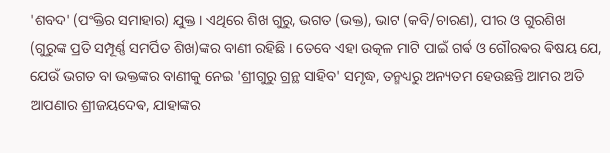'ଶବଦ' (ପଂକ୍ତିର ସମାହାର) ଯୁକ୍ତ । ଏଥିରେ ଶିଖ ଗୁରୁ, ଭଗତ (ଭକ୍ତ), ଭାଟ (କବି/ଚାରଣ), ପୀର ଓ ଗୁରଶିଖ (ଗୁରୁଙ୍କ ପ୍ରତି ସମ୍ପୂର୍ଣ୍ଣ ସମର୍ପିତ ଶିଖ)ଙ୍କର ବାଣୀ ରହିଛି । ତେବେ ଏହା ଉତ୍କଳ ମାଟି ପାଇଁ ଗର୍ଵ ଓ ଗୌରଵର ଵିଷୟ ଯେ, ଯେଉଁ ଭଗତ ବା ଭକ୍ତଙ୍କର ବାଣୀକୁ ନେଇ 'ଶ୍ରୀଗୁରୁ ଗ୍ରନ୍ଥ ସାହିବ' ସମୃଦ୍ଧ, ତନ୍ମଧ୍ୟରୁ ଅନ୍ୟତମ ହେଉଛନ୍ତି ଆମର ଅତି ଆପଣାର ଶ୍ରୀଜୟଦେଵ, ଯାହାଙ୍କର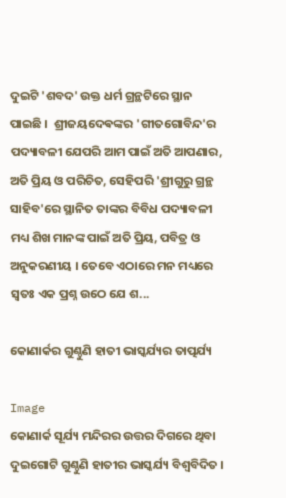ଦୁଇଟି 'ଶବଦ' ଉକ୍ତ ଧର୍ମ ଗ୍ରନ୍ଥଟିରେ ସ୍ଥାନ ପାଇଛି ।  ଶ୍ରୀଜୟଦେଵଙ୍କର 'ଗୀତଗୋବିନ୍ଦ'ର ପଦ୍ୟାବଳୀ ଯେପରି ଆମ ପାଇଁ ଅତି ଆପଣାର, ଅତି ପ୍ରିୟ ଓ ପରିଚିତ, ସେହିପରି 'ଶ୍ରୀଗୁରୁ ଗ୍ରନ୍ଥ ସାହିବ'ରେ ସ୍ଥାନିତ ତାଙ୍କର ବିବିଧ ପଦ୍ୟାବଳୀ ମଧ୍ୟ ଶିଖ ମାନଙ୍କ ପାଇଁ ଅତି ପ୍ରିୟ, ପବିତ୍ର ଓ ଅନୁକରଣୀୟ । ତେବେ ଏଠାରେ ମନ ମଧ୍ୟରେ ସ୍ୱତଃ ଏକ ପ୍ରଶ୍ନ ଉଠେ ଯେ ଶ...

କୋଣାର୍କର ଗୁଣ୍ଠୁଣି ହାତୀ ଭାସ୍କର୍ଯ୍ୟର ତାତ୍ପର୍ଯ୍ୟ

Image
କୋଣାର୍କ ସୂର୍ଯ୍ୟ ମନ୍ଦିରର ଉତ୍ତର ଦିଗରେ ଥିବା ଦୁଇଗୋଟି ଗୁଣ୍ଠୁଣି ହାତୀର ଭାସ୍କର୍ଯ୍ୟ ବିଶ୍ବବିଦିତ ।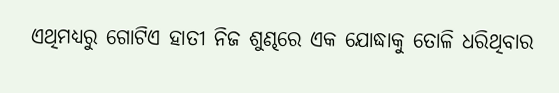ଏଥିମଧ୍ୟରୁ ଗୋଟିଏ ହାତୀ ନିଜ ଶୁଣ୍ଢରେ ଏକ ଯୋଦ୍ଧାକୁ ତୋଳି ଧରିଥିବାର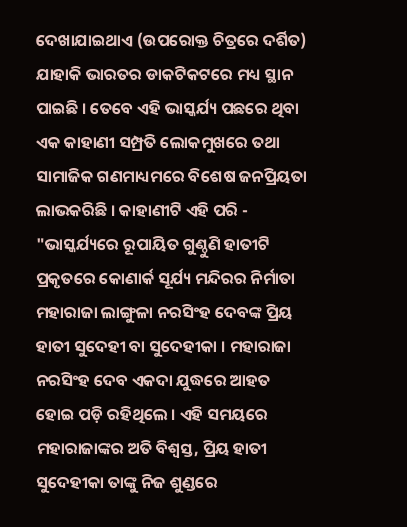ଦେଖାଯାଇଥାଏ (ଉପରୋକ୍ତ ଚିତ୍ରରେ ଦର୍ଶିତ) ଯାହାକି ଭାରତର ଡାକଟିକଟରେ ମଧ୍ୟ ସ୍ଥାନ ପାଇଛି । ତେବେ ଏହି ଭାସ୍କର୍ଯ୍ୟ ପଛରେ ଥିବା ଏକ କାହାଣୀ ସମ୍ପ୍ରତି ଲୋକମୁଖରେ ତଥା ସାମାଜିକ ଗଣମାଧ୍ୟମରେ ବିଶେଷ ଜନପ୍ରିୟତା ଲାଭକରିଛି । କାହାଣୀଟି ଏହି ପରି - "ଭାସ୍କର୍ଯ୍ୟରେ ରୂପାୟିତ ଗୁଣ୍ଠୁଣି ହାତୀଟି ପ୍ରକୃତରେ କୋଣାର୍କ ସୂର୍ଯ୍ୟ ମନ୍ଦିରର ନିର୍ମାତା ମହାରାଜା ଲାଙ୍ଗୁଳା ନରସିଂହ ଦେବଙ୍କ ପ୍ରିୟ ହାତୀ ସୁଦେହୀ ବା ସୁଦେହୀକା । ମହାରାଜା ନରସିଂହ ଦେବ ଏକଦା ଯୁଦ୍ଧରେ ଆହତ ହୋଇ ପଡ଼ି ରହିଥିଲେ । ଏହି ସମୟରେ ମହାରାଜାଙ୍କର ଅତି ବିଶ୍ଵସ୍ତ, ପ୍ରିୟ ହାତୀ ସୁଦେହୀକା ତାଙ୍କୁ ନିଜ ଶୁଣ୍ଡରେ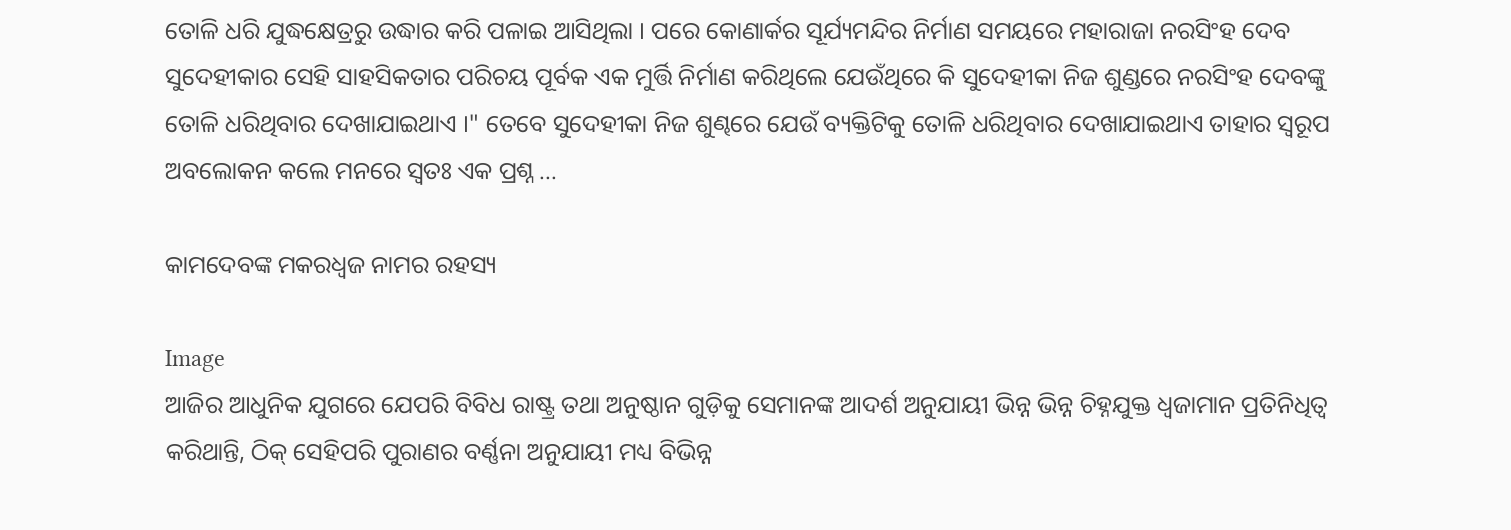ତୋଳି ଧରି ଯୁଦ୍ଧକ୍ଷେତ୍ରରୁ ଉଦ୍ଧାର କରି ପଳାଇ ଆସିଥିଲା । ପରେ କୋଣାର୍କର ସୂର୍ଯ୍ୟମନ୍ଦିର ନିର୍ମାଣ ସମୟରେ ମହାରାଜା ନରସିଂହ ଦେବ ସୁଦେହୀକାର ସେହି ସାହସିକତାର ପରିଚୟ ପୂର୍ବକ ଏକ ମୁର୍ତ୍ତି ନିର୍ମାଣ କରିଥିଲେ ଯେଉଁଥିରେ କି ସୁଦେହୀକା ନିଜ ଶୁଣ୍ଡରେ ନରସିଂହ ଦେବଙ୍କୁ ତୋଳି ଧରିଥିବାର ଦେଖାଯାଇଥାଏ ।" ତେବେ ସୁଦେହୀକା ନିଜ ଶୁଣ୍ଢରେ ଯେଉଁ ବ୍ୟକ୍ତିଟିକୁ ତୋଳି ଧରିଥିବାର ଦେଖାଯାଇଥାଏ ତାହାର ସ୍ବରୂପ ଅବଲୋକନ କଲେ ମନରେ ସ୍ୱତଃ ଏକ ପ୍ରଶ୍ନ ...

କାମଦେବଙ୍କ ମକରଧ୍ବଜ ନାମର ରହସ୍ୟ

Image
ଆଜିର ଆଧୁନିକ ଯୁଗରେ ଯେପରି ବିବିଧ ରାଷ୍ଟ୍ର ତଥା ଅନୁଷ୍ଠାନ ଗୁଡ଼ିକୁ ସେମାନଙ୍କ ଆଦର୍ଶ ଅନୁଯାୟୀ ଭିନ୍ନ ଭିନ୍ନ ଚିହ୍ନଯୁକ୍ତ ଧ୍ଵଜାମାନ ପ୍ରତିନିଧିତ୍ୱ କରିଥାନ୍ତି, ଠିକ୍ ସେହିପରି ପୁରାଣର ବର୍ଣ୍ଣନା ଅନୁଯାୟୀ ମଧ୍ୟ ବିଭିନ୍ନ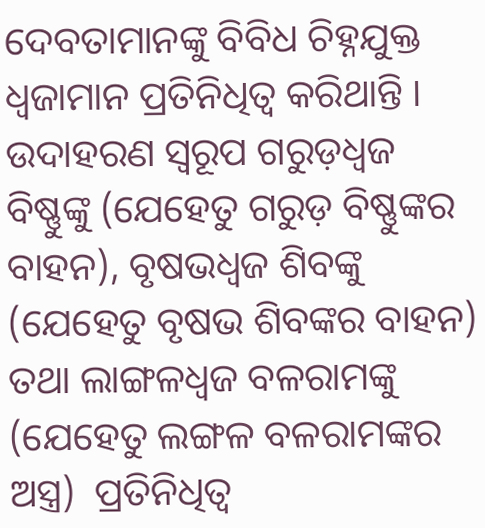ଦେବତାମାନଙ୍କୁ ବିବିଧ ଚିହ୍ନଯୁକ୍ତ ଧ୍ଵଜାମାନ ପ୍ରତିନିଧିତ୍ୱ କରିଥାନ୍ତି । ଉଦାହରଣ ସ୍ୱରୂପ ଗରୁଡ଼ଧ୍ଵଜ ବିଷ୍ଣୁଙ୍କୁ (ଯେହେତୁ ଗରୁଡ଼ ବିଷ୍ଣୁଙ୍କର ବାହନ), ବୃଷଭଧ୍ଵଜ ଶିବଙ୍କୁ (ଯେହେତୁ ବୃଷଭ ଶିବଙ୍କର ବାହନ) ତଥା ଲାଙ୍ଗଳଧ୍ୱଜ ବଳରାମଙ୍କୁ (ଯେହେତୁ ଲଙ୍ଗଳ ବଳରାମଙ୍କର ଅସ୍ତ୍ର)  ପ୍ରତିନିଧିତ୍ୱ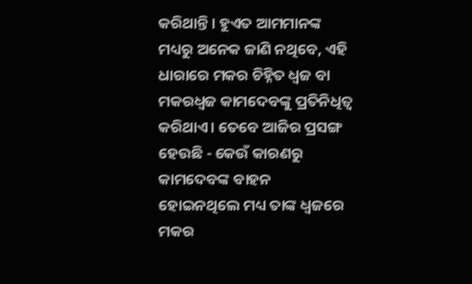କରିଥାନ୍ତି। ହୁଏତ ଆମମାନଙ୍କ ମଧ୍ୟରୁ ଅନେକ ଜାଣି ନଥିବେ, ଏହି ଧାରାରେ ମକର ଚିହ୍ନିତ ଧ୍ଵଜ ବା ମକରଧ୍ଵଜ କାମଦେବଙ୍କୁ ପ୍ରତିନିଧିତ୍ୱ କରିଥାଏ। ତେବେ ଆଜିର ପ୍ରସଙ୍ଗ ହେଉଛି - କେଉଁ କାରଣରୁ କାମଦେବଙ୍କ ବାହନ ହୋଇନଥିଲେ ମଧ୍ୟ ତାଙ୍କ ଧ୍ଵଜରେ ମକର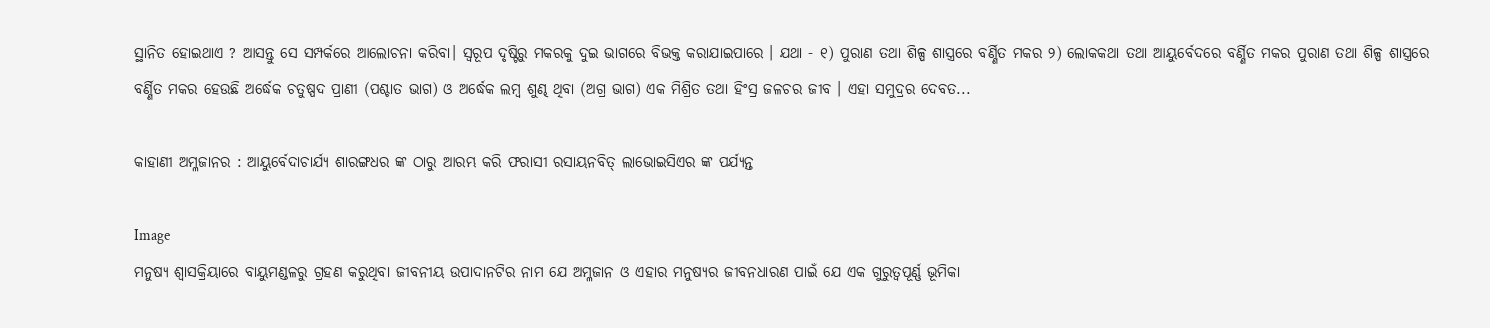ସ୍ଥାନିତ ହୋଇଥାଏ ? ଆସନ୍ତୁ ସେ ସମ୍ପର୍କରେ ଆଲୋଚନା କରିବା। ସ୍ଵରୂପ ଦୃଷ୍ଟିରୁ ମକରକୁ ଦୁଇ ଭାଗରେ ବିଭକ୍ତ କରାଯାଇପାରେ । ଯଥା - ୧) ପୁରାଣ ତଥା ଶିଳ୍ପ ଶାସ୍ତ୍ରରେ ବର୍ଣ୍ଣିତ ମକର ୨) ଲୋକକଥା ତଥା ଆୟୁର୍ବେଦରେ ବର୍ଣ୍ଣିତ ମକର ପୁରାଣ ତଥା ଶିଳ୍ପ ଶାସ୍ତ୍ରରେ ବର୍ଣ୍ଣିତ ମକର ହେଉଛି ଅର୍ଦ୍ଧେକ ଚତୁଷ୍ପଦ ପ୍ରାଣୀ (ପଶ୍ଚାତ ଭାଗ) ଓ ଅର୍ଦ୍ଧେକ ଲମ୍ବ ଶୁଣ୍ଢ ଥିବା (ଅଗ୍ର ଭାଗ) ଏକ ମିଶ୍ରିତ ତଥା ହିଂସ୍ର ଜଳଚର ଜୀବ । ଏହା ସମୁଦ୍ରର ଦେବତ...

କାହାଣୀ ଅମ୍ଳଜାନର : ଆୟୁର୍ବେଦାଚାର୍ଯ୍ୟ ଶାରଙ୍ଗଧର ଙ୍କ ଠାରୁ ଆରମ୍ଭ କରି ଫରାସୀ ରସାୟନବିତ୍ ଲାଭୋଇସିଏର ଙ୍କ ପର୍ଯ୍ୟନ୍ତ

Image
ମନୁଷ୍ୟ ଶ୍ୱାସକ୍ରିୟାରେ ବାୟୁମଣ୍ଡଳରୁ ଗ୍ରହଣ କରୁଥିବା ଜୀବନୀୟ ଉପାଦାନଟିର ନାମ ଯେ ଅମ୍ଳଜାନ ଓ ଏହାର ମନୁଷ୍ୟର ଜୀବନଧାରଣ ପାଇଁ ଯେ ଏକ ଗୁରୁତ୍ୱପୂର୍ଣ୍ଣ ଭୂମିକା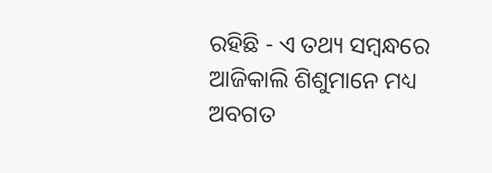ରହିଛି - ଏ ତଥ୍ୟ ସମ୍ବନ୍ଧରେ ଆଜିକାଲି ଶିଶୁମାନେ ମଧ୍ୟ ଅବଗତ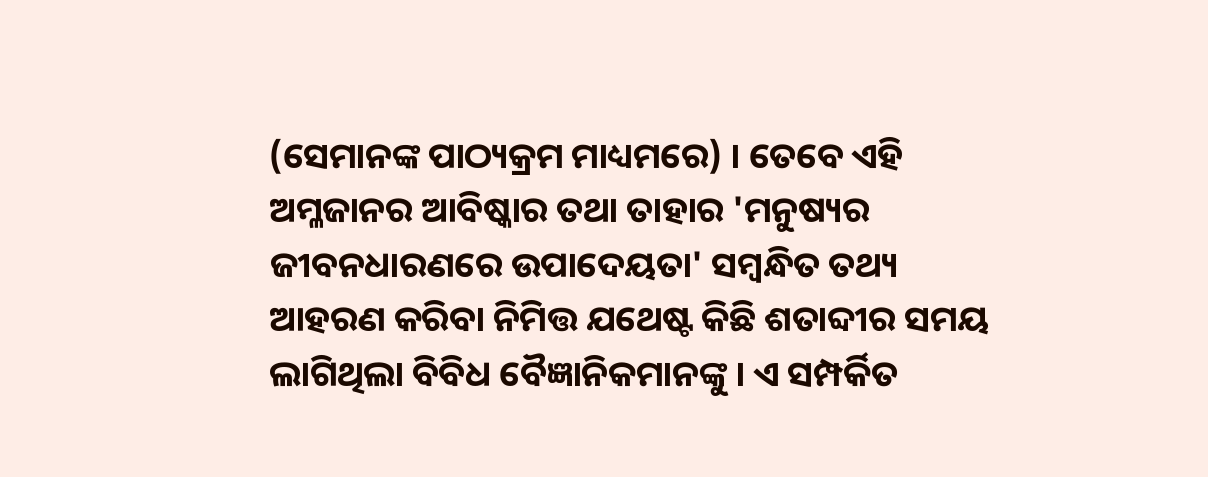(ସେମାନଙ୍କ ପାଠ୍ୟକ୍ରମ ମାଧ୍ୟମରେ) । ତେବେ ଏହି ଅମ୍ଳଜାନର ଆବିଷ୍କାର ତଥା ତାହାର 'ମନୁଷ୍ୟର ଜୀବନଧାରଣରେ ଉପାଦେୟତା' ସମ୍ବନ୍ଧିତ ତଥ୍ୟ ଆହରଣ କରିବା ନିମିତ୍ତ ଯଥେଷ୍ଟ କିଛି ଶତାବ୍ଦୀର ସମୟ ଲାଗିଥିଲା ବିବିଧ ବୈଜ୍ଞାନିକମାନଙ୍କୁ । ଏ ସମ୍ପର୍କିତ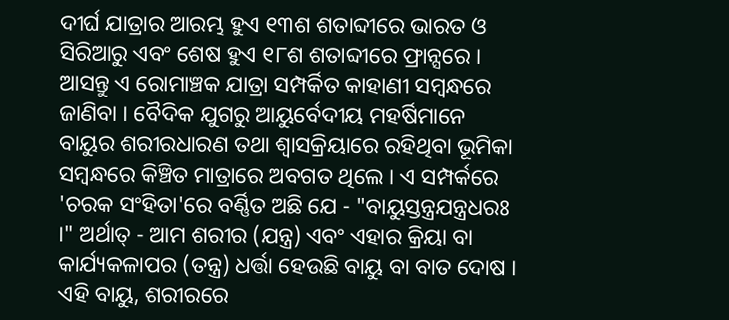ଦୀର୍ଘ ଯାତ୍ରାର ଆରମ୍ଭ ହୁଏ ୧୩ଶ ଶତାବ୍ଦୀରେ ଭାରତ ଓ ସିରିଆରୁ ଏବଂ ଶେଷ ହୁଏ ୧୮ଶ ଶତାବ୍ଦୀରେ ଫ୍ରାନ୍ସରେ । ଆସନ୍ତୁ ଏ ରୋମାଞ୍ଚକ ଯାତ୍ରା ସମ୍ପର୍କିତ କାହାଣୀ ସମ୍ବନ୍ଧରେ ଜାଣିବା । ବୈଦିକ ଯୁଗରୁ ଆୟୁର୍ବେଦୀୟ ମହର୍ଷିମାନେ ବାୟୁର ଶରୀରଧାରଣ ତଥା ଶ୍ୱାସକ୍ରିୟାରେ ରହିଥିବା ଭୂମିକା ସମ୍ବନ୍ଧରେ କିଞ୍ଚିତ ମାତ୍ରାରେ ଅବଗତ ଥିଲେ । ଏ ସମ୍ପର୍କରେ 'ଚରକ ସଂହିତା'ରେ ବର୍ଣ୍ଣିତ ଅଛି ଯେ - "ବାୟୁସ୍ତନ୍ତ୍ରଯନ୍ତ୍ରଧରଃ ।" ଅର୍ଥାତ୍ - ଆମ ଶରୀର (ଯନ୍ତ୍ର) ଏବଂ ଏହାର କ୍ରିୟା ବା କାର୍ଯ୍ୟକଳାପର (ତନ୍ତ୍ର) ଧର୍ତ୍ତା ହେଉଛି ବାୟୁ ବା ବାତ ଦୋଷ । ଏହି ବାୟୁ, ଶରୀରରେ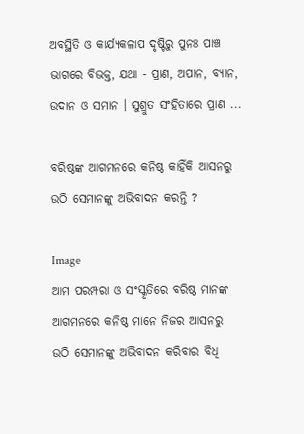ଅବସ୍ଥିତି ଓ କାର୍ଯ୍ୟକଳାପ ଦୃଷ୍ଟିରୁ ପୁନଃ ପାଞ୍ଚ ଭାଗରେ ବିଭକ୍ତ, ଯଥା - ପ୍ରାଣ, ଅପାନ, ବ୍ୟାନ, ଉଦାନ ଓ ସମାନ । ସୁଶ୍ରୁତ ସଂହିତାରେ ପ୍ରାଣ ...

ବରିଷ୍ଠଙ୍କ ଆଗମନରେ କନିଷ୍ଠ କାହିଁକି ଆସନରୁ ଉଠି ସେମାନଙ୍କୁ ଅଭିବାଦନ କରନ୍ତି ?

Image
ଆମ ପରମ୍ପରା ଓ ସଂସ୍କୃତିରେ ବରିଷ୍ଠ ମାନଙ୍କ ଆଗମନରେ କନିଷ୍ଠ ମାନେ ନିଜର ଆସନରୁ ଉଠି ସେମାନଙ୍କୁ ଅଭିବାଦନ କରିବାର ବିଧି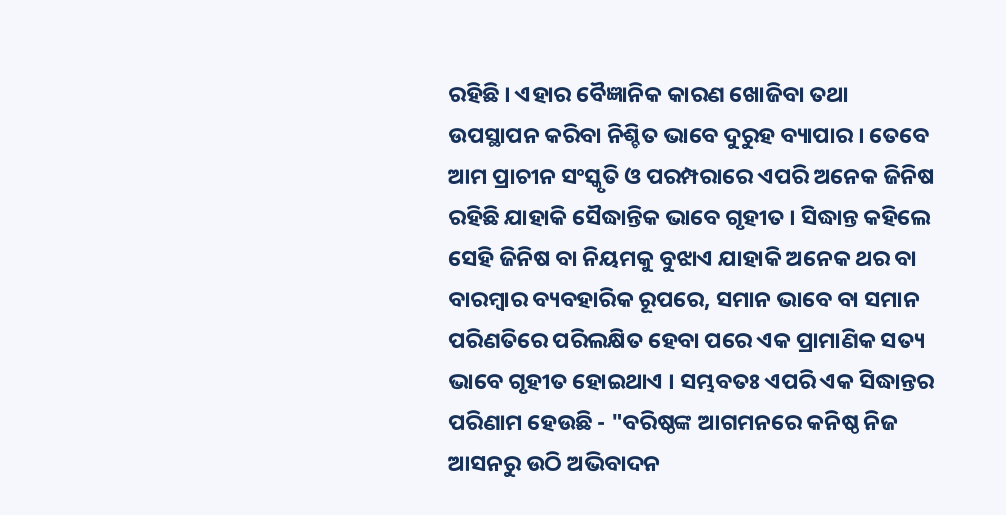ରହିଛି । ଏହାର ବୈଜ୍ଞାନିକ କାରଣ ଖୋଜିବା ତଥା ଉପସ୍ଥାପନ କରିବା ନିଶ୍ଚିତ ଭାବେ ଦୁରୁହ ବ୍ୟାପାର । ତେବେ ଆମ ପ୍ରାଚୀନ ସଂସ୍କୃତି ଓ ପରମ୍ପରାରେ ଏପରି ଅନେକ ଜିନିଷ ରହିଛି ଯାହାକି ସୈଦ୍ଧାନ୍ତିକ ଭାବେ ଗୃହୀତ । ସିଦ୍ଧାନ୍ତ କହିଲେ ସେହି ଜିନିଷ ବା ନିୟମକୁ ବୁଝାଏ ଯାହାକି ଅନେକ ଥର ବା ବାରମ୍ବାର ବ୍ୟବହାରିକ ରୂପରେ, ସମାନ ଭାବେ ବା ସମାନ ପରିଣତିରେ ପରିଲକ୍ଷିତ ହେବା ପରେ ଏକ ପ୍ରାମାଣିକ ସତ୍ୟ ଭାବେ ଗୃହୀତ ହୋଇଥାଏ । ସମ୍ଭବତଃ ଏପରି ଏକ ସିଦ୍ଧାନ୍ତର ପରିଣାମ ହେଉଛି - "ବରିଷ୍ଠଙ୍କ ଆଗମନରେ କନିଷ୍ଠ ନିଜ ଆସନରୁ ଉଠି ଅଭିବାଦନ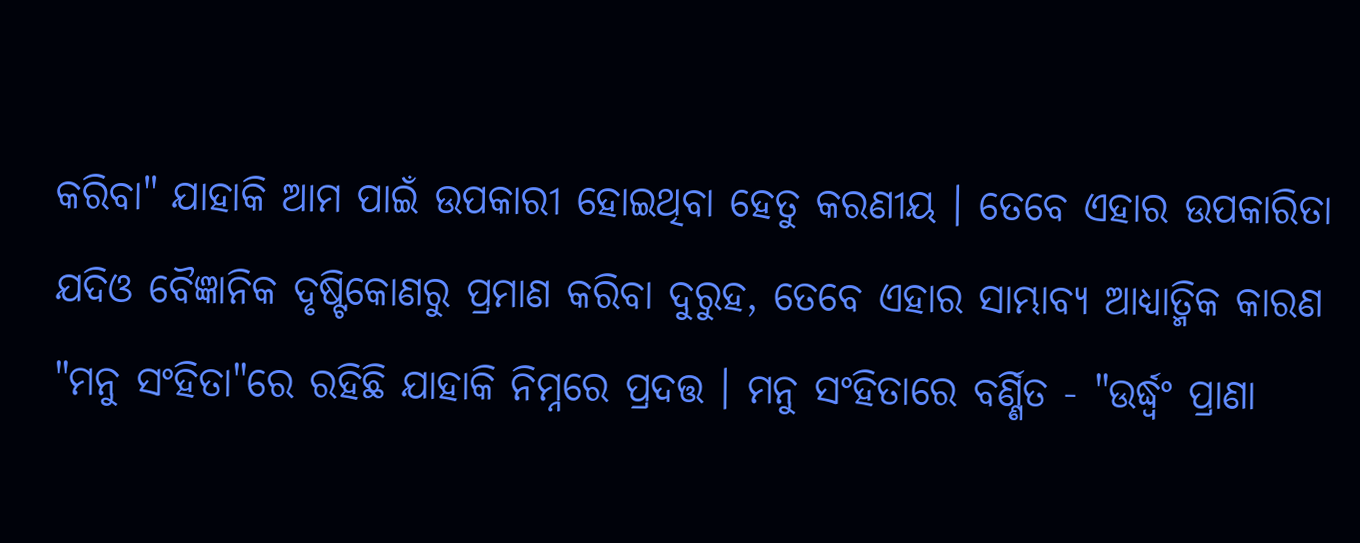କରିବା" ଯାହାକି ଆମ ପାଇଁ ଉପକାରୀ ହୋଇଥିବା ହେତୁ କରଣୀୟ । ତେବେ ଏହାର ଉପକାରିତା ଯଦିଓ ବୈଜ୍ଞାନିକ ଦୃଷ୍ଟିକୋଣରୁ ପ୍ରମାଣ କରିବା ଦୁରୁହ, ତେବେ ଏହାର ସାମ୍ଭାବ୍ୟ ଆଧ୍ୟାତ୍ମିକ କାରଣ "ମନୁ ସଂହିତା"ରେ ରହିଛି ଯାହାକି ନିମ୍ନରେ ପ୍ରଦତ୍ତ । ମନୁ ସଂହିତାରେ ବର୍ଣ୍ଣିତ - "ଉର୍ଦ୍ଧ୍ବଂ ପ୍ରାଣା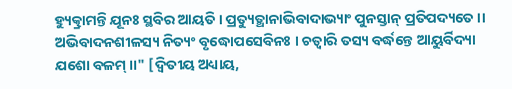ହ୍ୟୁତ୍କ୍ରାମନ୍ତି ଯୂନଃ ସ୍ଥବିର ଆୟତି । ପ୍ରତ୍ୟୁତ୍ଥାନାଭିବାଦାଭ୍ୟାଂ ପୁନସ୍ତାନ୍ ପ୍ରତିପଦ୍ୟତେ ।। ଅଭିବାଦନଶୀଳସ୍ୟ ନିତ୍ୟଂ ବୃଦ୍ଧୋପସେବିନଃ । ଚତ୍ଵାରି ତସ୍ୟ ବର୍ଦ୍ଧନ୍ତେ ଆୟୁର୍ବିଦ୍ୟା ଯଶୋ ବଳମ୍ ।।" [ଦ୍ୱିତୀୟ ଅଧ୍ୟାୟ,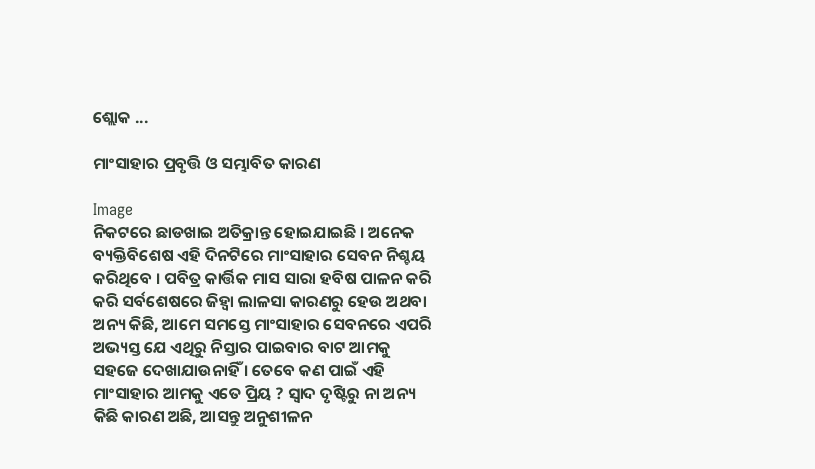ଶ୍ଲୋକ ...

ମାଂସାହାର ପ୍ରବୃତ୍ତି ଓ ସମ୍ଭାବିତ କାରଣ

Image
ନିକଟରେ ଛାଡଖାଇ ଅତିକ୍ରାନ୍ତ ହୋଇଯାଇଛି । ଅନେକ ବ୍ୟକ୍ତିବିଶେଷ ଏହି ଦିନଟିରେ ମାଂସାହାର ସେବନ ନିଶ୍ଚୟ କରିଥିବେ । ପବିତ୍ର କାର୍ତ୍ତିକ ମାସ ସାରା ହବିଷ ପାଳନ କରି କରି ସର୍ବଶେଷରେ ଜିହ୍ଵା ଲାଳସା କାରଣରୁ ହେଉ ଅଥବା ଅନ୍ୟ କିଛି, ଆମେ ସମସ୍ତେ ମାଂସାହାର ସେବନରେ ଏପରି ଅଭ୍ୟସ୍ତ ଯେ ଏଥିରୁ ନିସ୍ତାର ପାଇବାର ବାଟ ଆମକୁ ସହଜେ ଦେଖାଯାଉନାହିଁ । ତେବେ କଣ ପାଇଁ ଏହି ମାଂସାହାର ଆମକୁ ଏତେ ପ୍ରିୟ ? ସ୍ୱାଦ ଦୃଷ୍ଟିରୁ ନା ଅନ୍ୟ କିଛି କାରଣ ଅଛି, ଆସନ୍ତୁ ଅନୁଶୀଳନ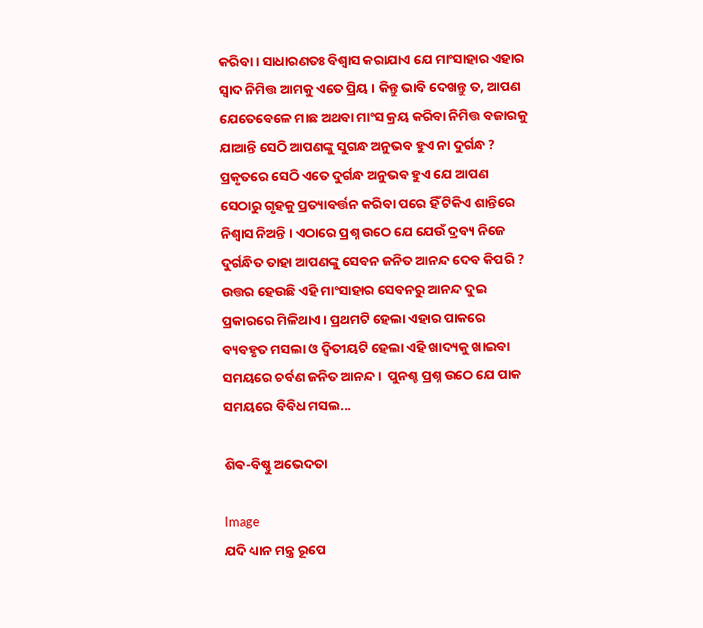କରିବା । ସାଧାରଣତଃ ବିଶ୍ବାସ କରାଯାଏ ଯେ ମାଂସାହାର ଏହାର ସ୍ୱାଦ ନିମିତ୍ତ ଆମକୁ ଏତେ ପ୍ରିୟ । କିନ୍ତୁ ଭାବି ଦେଖନ୍ତୁ ତ, ଆପଣ ଯେତେବେଳେ ମାଛ ଅଥବା ମାଂସ କ୍ରୟ କରିବା ନିମିତ୍ତ ବଜାରକୁ ଯାଆନ୍ତି ସେଠି ଆପଣଙ୍କୁ ସୁଗନ୍ଧ ଅନୁଭବ ହୁଏ ନା ଦୁର୍ଗନ୍ଧ ? ପ୍ରକୃତରେ ସେଠି ଏତେ ଦୁର୍ଗନ୍ଧ ଅନୁଭବ ହୁଏ ଯେ ଆପଣ ସେଠାରୁ ଗୃହକୁ ପ୍ରତ୍ୟାବର୍ତ୍ତନ କରିବା ପରେ ହିଁ ଟିକିଏ ଶାନ୍ତିରେ ନିଶ୍ୱାସ ନିଅନ୍ତି । ଏଠାରେ ପ୍ରଶ୍ନ ଉଠେ ଯେ ଯେଉଁ ଦ୍ରବ୍ୟ ନିଜେ ଦୁର୍ଗନ୍ଧିତ ତାହା ଆପଣଙ୍କୁ ସେବନ ଜନିତ ଆନନ୍ଦ ଦେବ କିପରି ? ଉତ୍ତର ହେଉଛି ଏହି ମାଂସାହାର ସେବନରୁ ଆନନ୍ଦ ଦୁଇ ପ୍ରକାରରେ ମିଳିଥାଏ । ପ୍ରଥମଟି ହେଲା ଏହାର ପାକରେ ବ୍ୟବହୃତ ମସଲା ଓ ଦ୍ଵିତୀୟଟି ହେଲା ଏହି ଖାଦ୍ୟକୁ ଖାଇବା ସମୟରେ ଚର୍ବଣ ଜନିତ ଆନନ୍ଦ ।  ପୁନଶ୍ଚ ପ୍ରଶ୍ନ ଉଠେ ଯେ ପାକ ସମୟରେ ବିବିଧ ମସଲ...

ଶିଵ-ବିଷ୍ଣୁ ଅଭେଦତା

Image
ଯଦି ଧ୍ୟାନ ମନ୍ତ୍ର ରୂପେ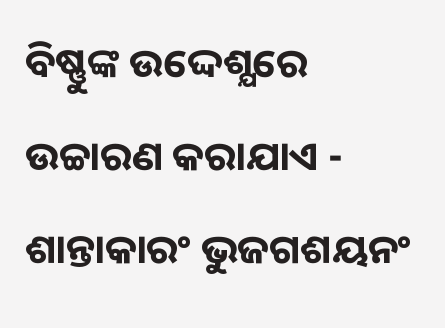ବିଷ୍ଣୁଙ୍କ ଉଦ୍ଦେଶ୍ଯରେ ଉଚ୍ଚାରଣ କରାଯାଏ - ଶାନ୍ତାକାରଂ ଭୁଜଗଶୟନଂ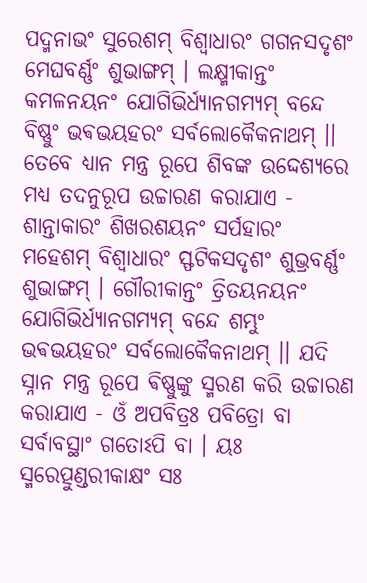ପଦ୍ମନାଭଂ ସୁରେଶମ୍ ବିଶ୍ବାଧାରଂ ଗଗନସଦୃଶଂ ମେଘବର୍ଣ୍ଣଂ ଶୁଭାଙ୍ଗମ୍ । ଲକ୍ଷ୍ମୀକାନ୍ତଂ କମଳନୟନଂ ଯୋଗିଭିର୍ଧ୍ୟାନଗମ୍ୟମ୍ ବନ୍ଦେ ବିଷ୍ଣୁଂ ଭଵଭୟହରଂ ସର୍ବଲୋକୈକନାଥମ୍ ।। ତେବେ ଧ୍ୟାନ ମନ୍ତ୍ର ରୂପେ ଶିବଙ୍କ ଉଦ୍ଦେଶ୍ଯରେ ମଧ୍ୟ ତଦନୁରୂପ ଉଚ୍ଚାରଣ କରାଯାଏ - ଶାନ୍ତାକାରଂ ଶିଖରଶୟନଂ ସର୍ପହାରଂ ମହେଶମ୍ ବିଶ୍ବାଧାରଂ ସ୍ଫଟିକସଦୃଶଂ ଶୁଭ୍ରବର୍ଣ୍ଣଂ ଶୁଭାଙ୍ଗମ୍ । ଗୌରୀକାନ୍ତଂ ତ୍ରିତୟନୟନଂ ଯୋଗିଭିର୍ଧ୍ୟାନଗମ୍ୟମ୍ ବନ୍ଦେ ଶମ୍ଭୁଂ ଭଵଭୟହରଂ ସର୍ବଲୋକୈକନାଥମ୍ ।। ଯଦି ସ୍ନାନ ମନ୍ତ୍ର ରୂପେ ଵିଷ୍ଣୁଙ୍କୁ ସ୍ମରଣ କରି ଉଚ୍ଚାରଣ କରାଯାଏ - ଓଁ ଅପବିତ୍ରଃ ପବିତ୍ରୋ ବା ସର୍ବାବସ୍ଥାଂ ଗତୋଽପି ବା । ୟଃ ସ୍ମରେତ୍ପୁଣ୍ଡରୀକାକ୍ଷଂ ସଃ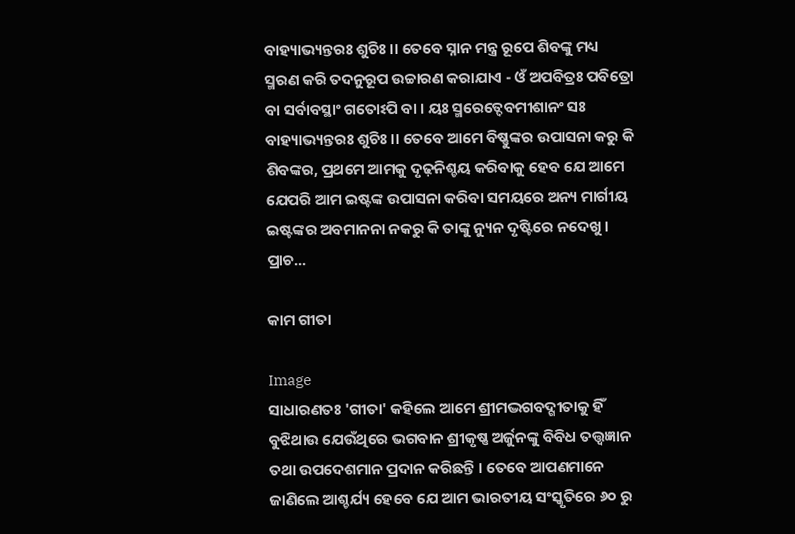ବାହ୍ୟାଭ୍ୟନ୍ତରଃ ଶୁଚିଃ ।। ତେବେ ସ୍ନାନ ମନ୍ତ୍ର ରୂପେ ଶିବଙ୍କୁ ମଧ୍ୟ ସ୍ମରଣ କରି ତଦନୁରୂପ ଉଚ୍ଚାରଣ କରାଯାଏ - ଓଁ ଅପବିତ୍ରଃ ପବିତ୍ରୋ ବା ସର୍ବାବସ୍ଥାଂ ଗତୋଽପି ବା । ୟଃ ସ୍ମରେତ୍ଦେବମୀଶାନଂ ସଃ ବାହ୍ୟାଭ୍ୟନ୍ତରଃ ଶୁଚିଃ ।। ତେବେ ଆମେ ବିଷ୍ଣୁଙ୍କର ଉପାସନା କରୁ କି ଶିବଙ୍କର, ପ୍ରଥମେ ଆମକୁ ଦୃଢ଼ନିଶ୍ଚୟ କରିବାକୁ ହେବ ଯେ ଆମେ ଯେପରି ଆମ ଇଷ୍ଟଙ୍କ ଉପାସନା କରିବା ସମୟରେ ଅନ୍ୟ ମାର୍ଗୀୟ ଇଷ୍ଟଙ୍କର ଅବମାନନା ନକରୁ କି ତାଙ୍କୁ ନ୍ୟୁନ ଦୃଷ୍ଟିରେ ନଦେଖୁ । ପ୍ରାଚ...

କାମ ଗୀତା

Image
ସାଧାରଣତଃ 'ଗୀତା' କହିଲେ ଆମେ ଶ୍ରୀମଦ୍ଭଗବଦ୍ଗୀତାକୁ ହିଁ ବୁଝିଥାଉ ଯେଉଁଥିରେ ଭଗବାନ ଶ୍ରୀକୃଷ୍ଣ ଅର୍ଜୁନଙ୍କୁ ବିବିଧ ତତ୍ତ୍ୱଜ୍ଞାନ ତଥା ଉପଦେଶମାନ ପ୍ରଦାନ କରିଛନ୍ତି । ତେବେ ଆପଣମାନେ ଜାଣିଲେ ଆଶ୍ଚର୍ଯ୍ୟ ହେବେ ଯେ ଆମ ଭାରତୀୟ ସଂସ୍କୃତିରେ ୬୦ ରୁ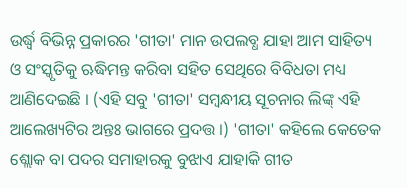ଉର୍ଦ୍ଧ୍ବ ବିଭିନ୍ନ ପ୍ରକାରର 'ଗୀତା' ମାନ ଉପଲବ୍ଧ ଯାହା ଆମ ସାହିତ୍ୟ ଓ ସଂସ୍କୃତିକୁ ଋଦ୍ଧିମନ୍ତ କରିବା ସହିତ ସେଥିରେ ବିବିଧତା ମଧ୍ୟ ଆଣିଦେଇଛି । (ଏହି ସବୁ 'ଗୀତା' ସମ୍ବନ୍ଧୀୟ ସୂଚନାର ଲିଙ୍କ୍ ଏହି ଆଲେଖ୍ୟଟିର ଅନ୍ତଃ ଭାଗରେ ପ୍ରଦତ୍ତ ।) 'ଗୀତା' କହିଲେ କେତେକ ଶ୍ଲୋକ ବା ପଦର ସମାହାରକୁ ବୁଝାଏ ଯାହାକି ଗୀତ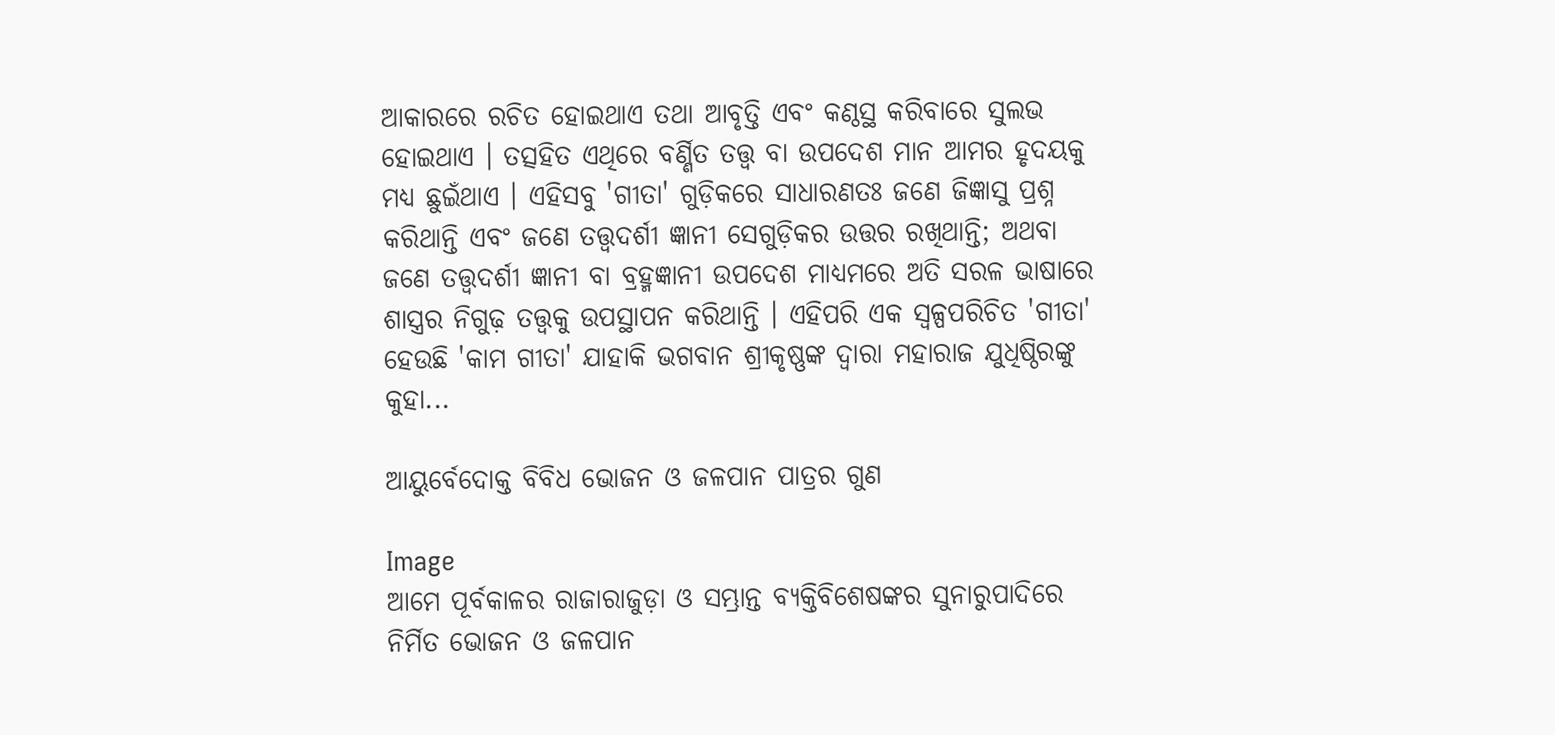ଆକାରରେ ରଚିତ ହୋଇଥାଏ ତଥା ଆବୃତ୍ତି ଏବଂ କଣ୍ଠସ୍ଥ କରିବାରେ ସୁଲଭ ହୋଇଥାଏ । ତତ୍ସହିତ ଏଥିରେ ବର୍ଣ୍ଣିତ ତତ୍ତ୍ୱ ବା ଉପଦେଶ ମାନ ଆମର ହୃଦୟକୁ ମଧ୍ୟ ଛୁଇଁଥାଏ । ଏହିସବୁ 'ଗୀତା' ଗୁଡ଼ିକରେ ସାଧାରଣତଃ ଜଣେ ଜିଜ୍ଞାସୁ ପ୍ରଶ୍ନ କରିଥାନ୍ତି ଏବଂ ଜଣେ ତତ୍ତ୍ୱଦର୍ଶୀ ଜ୍ଞାନୀ ସେଗୁଡ଼ିକର ଉତ୍ତର ରଖିଥାନ୍ତି; ଅଥବା ଜଣେ ତତ୍ତ୍ୱଦର୍ଶୀ ଜ୍ଞାନୀ ବା ବ୍ରହ୍ମଜ୍ଞାନୀ ଉପଦେଶ ମାଧ୍ୟମରେ ଅତି ସରଳ ଭାଷାରେ ଶାସ୍ତ୍ରର ନିଗୁଢ଼ ତତ୍ତ୍ୱକୁ ଉପସ୍ଥାପନ କରିଥାନ୍ତି । ଏହିପରି ଏକ ସ୍ୱଳ୍ପପରିଚିତ 'ଗୀତା' ହେଉଛି 'କାମ ଗୀତା' ଯାହାକି ଭଗବାନ ଶ୍ରୀକୃଷ୍ଣଙ୍କ ଦ୍ଵାରା ମହାରାଜ ଯୁଧିଷ୍ଠିରଙ୍କୁ କୁହା...

ଆୟୁର୍ବେଦୋକ୍ତ ବିବିଧ ଭୋଜନ ଓ ଜଳପାନ ପାତ୍ରର ଗୁଣ

Image
ଆମେ ପୂର୍ବକାଳର ରାଜାରାଜୁଡ଼ା ଓ ସମ୍ଭ୍ରାନ୍ତ ବ୍ୟକ୍ତିବିଶେଷଙ୍କର ସୁନାରୁପାଦିରେ ନିର୍ମିତ ଭୋଜନ ଓ ଜଳପାନ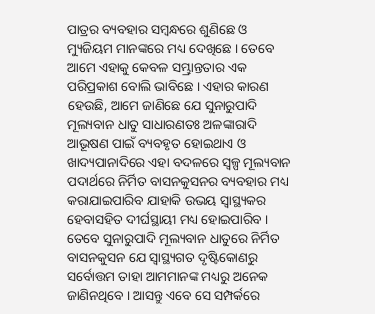ପାତ୍ରର ବ୍ୟବହାର ସମ୍ବନ୍ଧରେ ଶୁଣିଛେ ଓ ମ୍ୟୁଜିୟମ ମାନଙ୍କରେ ମଧ୍ୟ ଦେଖିଛେ । ତେବେ ଆମେ ଏହାକୁ କେବଳ ସମ୍ଭ୍ରାନ୍ତତାର ଏକ ପରିପ୍ରକାଶ ବୋଲି ଭାବିଛେ । ଏହାର କାରଣ ହେଉଛି, ଆମେ ଜାଣିଛେ ଯେ ସୁନାରୁପାଦି ମୂଲ୍ୟବାନ ଧାତୁ ସାଧାରଣତଃ ଅଳଙ୍କାରାଦି ଆଭୂଷଣ ପାଇଁ ବ୍ୟବହୃତ ହୋଇଥାଏ ଓ ଖାଦ୍ୟପାନାଦିରେ ଏହା ବଦଳରେ ସ୍ୱଳ୍ପ ମୂଲ୍ୟବାନ ପଦାର୍ଥରେ ନିର୍ମିତ ବାସନକୁସନର ବ୍ୟବହାର ମଧ୍ୟ କରାଯାଇପାରିବ ଯାହାକି ଉଭୟ ସ୍ୱାସ୍ଥ୍ୟକର ହେବାସହିତ ଦୀର୍ଘସ୍ଥାୟୀ ମଧ୍ୟ ହୋଇପାରିବ । ତେବେ ସୁନାରୁପାଦି ମୂଲ୍ୟବାନ ଧାତୁରେ ନିର୍ମିତ ବାସନକୁସନ ଯେ ସ୍ୱାସ୍ଥ୍ୟଗତ ଦୃଷ୍ଟିକୋଣରୁ ସର୍ବୋତ୍ତମ ତାହା ଆମମାନଙ୍କ ମଧ୍ୟରୁ ଅନେକ ଜାଣିନଥିବେ । ଆସନ୍ତୁ ଏବେ ସେ ସମ୍ପର୍କରେ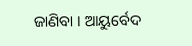ଜାଣିବା । ଆୟୁର୍ବେଦ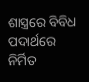ଶାସ୍ତ୍ରରେ ବିବିଧ ପଦାର୍ଥରେ ନିର୍ମିତ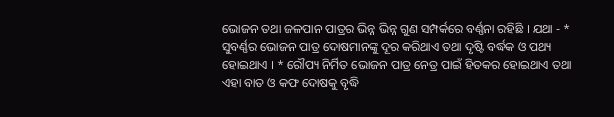ଭୋଜନ ତଥା ଜଳପାନ ପାତ୍ରର ଭିନ୍ନ ଭିନ୍ନ ଗୁଣ ସମ୍ପର୍କରେ ବର୍ଣ୍ଣନା ରହିଛି । ଯଥା - * ସୁବର୍ଣ୍ଣର ଭୋଜନ ପାତ୍ର ଦୋଷମାନଙ୍କୁ ଦୂର କରିଥାଏ ତଥା ଦୃଷ୍ଟି ବର୍ଦ୍ଧକ ଓ ପଥ୍ୟ ହୋଇଥାଏ । * ରୌପ୍ୟ ନିର୍ମିତ ଭୋଜନ ପାତ୍ର ନେତ୍ର ପାଇଁ ହିତକର ହୋଇଥାଏ ତଥା ଏହା ବାତ ଓ କଫ ଦୋଷକୁ ବୃଦ୍ଧି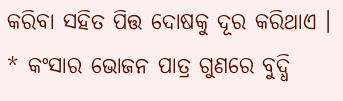କରିବା ସହିତ ପିତ୍ତ ଦୋଷକୁ ଦୂର କରିଥାଏ । * କଂସାର ଭୋଜନ ପାତ୍ର ଗୁଣରେ ବୁଦ୍ଧି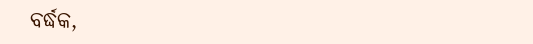ବର୍ଦ୍ଧକ,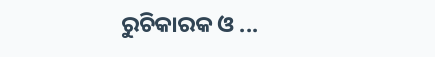ରୁଚିକାରକ ଓ ...